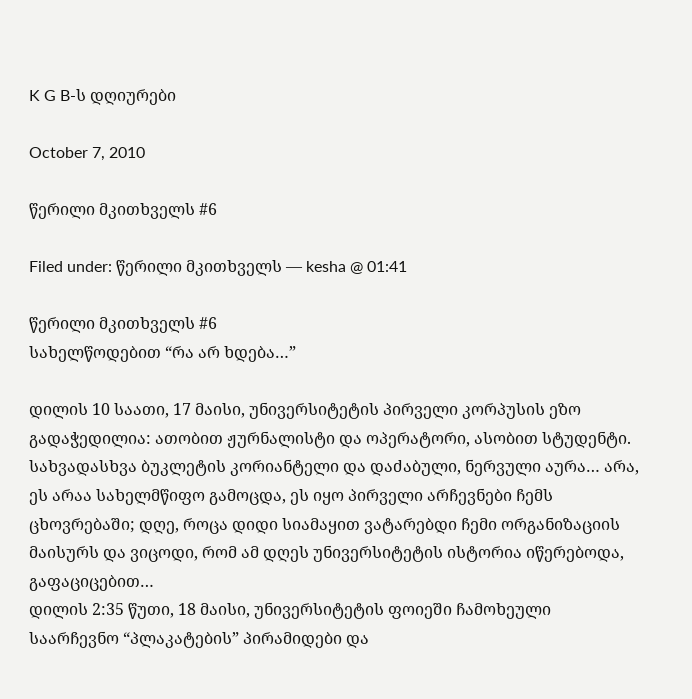K G B-ს დღიურები

October 7, 2010

წერილი მკითხველს #6

Filed under: წერილი მკითხველს — kesha @ 01:41

წერილი მკითხველს #6
სახელწოდებით “რა არ ხდება…”

დილის 10 საათი, 17 მაისი, უნივერსიტეტის პირველი კორპუსის ეზო გადაჭედილია: ათობით ჟურნალისტი და ოპერატორი, ასობით სტუდენტი. სახვადასხვა ბუკლეტის კორიანტელი და დაძაბული, ნერვული აურა… არა, ეს არაა სახელმწიფო გამოცდა, ეს იყო პირველი არჩევნები ჩემს ცხოვრებაში; დღე, როცა დიდი სიამაყით ვატარებდი ჩემი ორგანიზაციის მაისურს და ვიცოდი, რომ ამ დღეს უნივერსიტეტის ისტორია იწერებოდა, გაფაციცებით…
დილის 2:35 წუთი, 18 მაისი, უნივერსიტეტის ფოიეში ჩამოხეული საარჩევნო “პლაკატების” პირამიდები და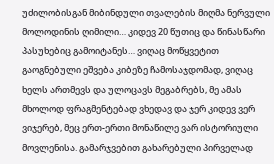უძილობისგან მიბინდული თვალების მიღმა ნერვული მოლოდინის ღიმილი… კიდევ 20 წუთიც და წინასწარი პასუხებიც გამოიტანეს… ვიღაც მოწყვეტით გაოგნებული ეშვება კიბეზე ჩამოსაჯდომად, ვიღაც ხელს ართმევს და ულოცავს მეგაბრებს, მე ამას მხოლოდ ფრაგმენტებად ვხედავ და ჯერ კიდევ ვერ ვიჯერებ, მეც ერთ-ერთი მონაწილე ვარ ისტორიული მოვლენისა. გამარჯვებით გახარებული პირველად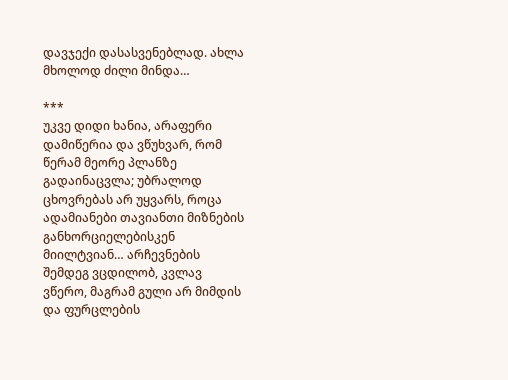დავჯექი დასასვენებლად. ახლა მხოლოდ ძილი მინდა…

***
უკვე დიდი ხანია, არაფერი დამიწერია და ვწუხვარ, რომ წერამ მეორე პლანზე გადაინაცვლა; უბრალოდ ცხოვრებას არ უყვარს, როცა ადამიანები თავიანთი მიზნების განხორციელებისკენ მიილტვიან… არჩევნების შემდეგ ვცდილობ, კვლავ ვწერო, მაგრამ გული არ მიმდის და ფურცლების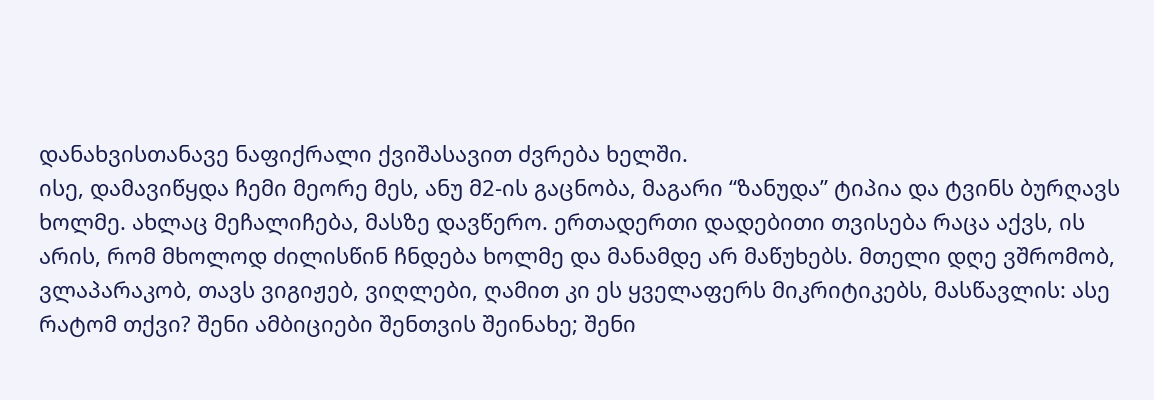დანახვისთანავე ნაფიქრალი ქვიშასავით ძვრება ხელში.
ისე, დამავიწყდა ჩემი მეორე მეს, ანუ მ2-ის გაცნობა, მაგარი “ზანუდა” ტიპია და ტვინს ბურღავს ხოლმე. ახლაც მეჩალიჩება, მასზე დავწერო. ერთადერთი დადებითი თვისება რაცა აქვს, ის არის, რომ მხოლოდ ძილისწინ ჩნდება ხოლმე და მანამდე არ მაწუხებს. მთელი დღე ვშრომობ, ვლაპარაკობ, თავს ვიგიჟებ, ვიღლები, ღამით კი ეს ყველაფერს მიკრიტიკებს, მასწავლის: ასე რატომ თქვი? შენი ამბიციები შენთვის შეინახე; შენი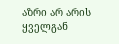აზრი არ არის ყველგან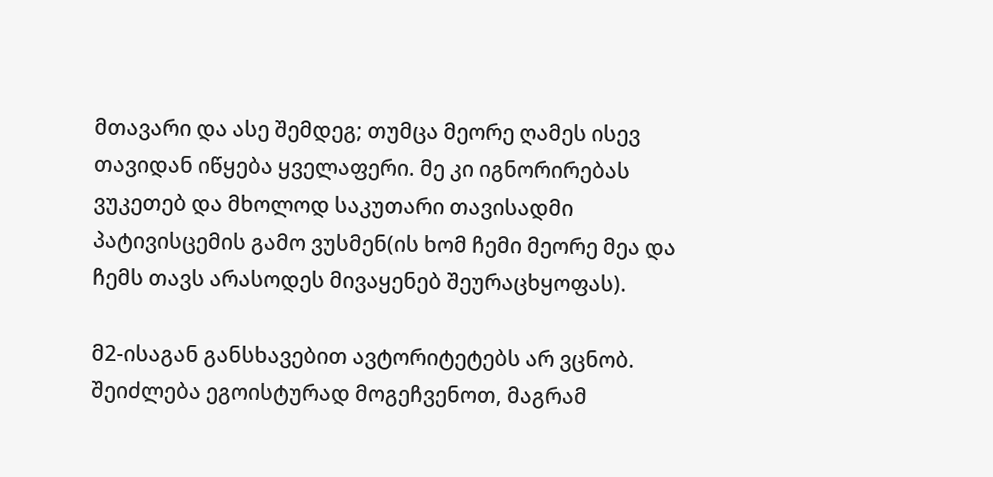მთავარი და ასე შემდეგ; თუმცა მეორე ღამეს ისევ თავიდან იწყება ყველაფერი. მე კი იგნორირებას ვუკეთებ და მხოლოდ საკუთარი თავისადმი პატივისცემის გამო ვუსმენ(ის ხომ ჩემი მეორე მეა და ჩემს თავს არასოდეს მივაყენებ შეურაცხყოფას).

მ2-ისაგან განსხავებით ავტორიტეტებს არ ვცნობ. შეიძლება ეგოისტურად მოგეჩვენოთ, მაგრამ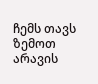ჩემს თავს ზემოთ არავის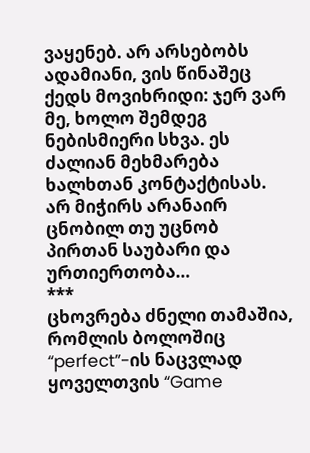ვაყენებ. არ არსებობს ადამიანი, ვის წინაშეც ქედს მოვიხრიდი: ჯერ ვარ მე, ხოლო შემდეგ ნებისმიერი სხვა. ეს ძალიან მეხმარება ხალხთან კონტაქტისას. არ მიჭირს არანაირ ცნობილ თუ უცნობ პირთან საუბარი და ურთიერთობა…
***
ცხოვრება ძნელი თამაშია, რომლის ბოლოშიც “perfect”-ის ნაცვლად ყოველთვის “Game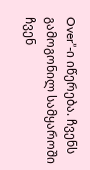Over”-ი იწერება. ჩვენს გამოგონილ სამყაროში ჩვენ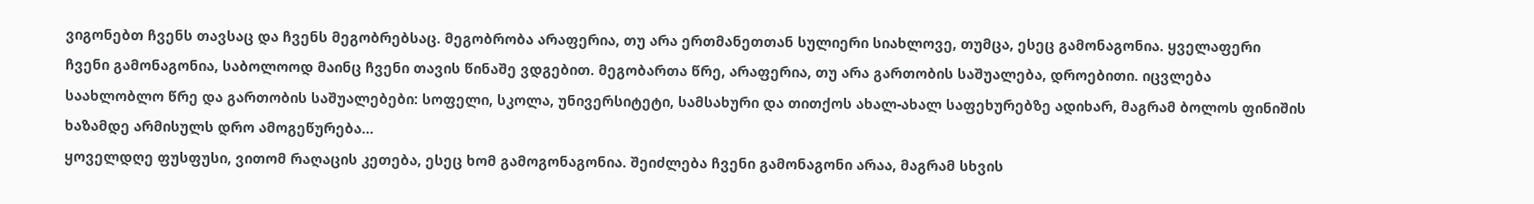ვიგონებთ ჩვენს თავსაც და ჩვენს მეგობრებსაც. მეგობრობა არაფერია, თუ არა ერთმანეთთან სულიერი სიახლოვე, თუმცა, ესეც გამონაგონია. ყველაფერი ჩვენი გამონაგონია, საბოლოოდ მაინც ჩვენი თავის წინაშე ვდგებით. მეგობართა წრე, არაფერია, თუ არა გართობის საშუალება, დროებითი. იცვლება საახლობლო წრე და გართობის საშუალებები: სოფელი, სკოლა, უნივერსიტეტი, სამსახური და თითქოს ახალ-ახალ საფეხურებზე ადიხარ, მაგრამ ბოლოს ფინიშის ხაზამდე არმისულს დრო ამოგეწურება…
ყოველდღე ფუსფუსი, ვითომ რაღაცის კეთება, ესეც ხომ გამოგონაგონია. შეიძლება ჩვენი გამონაგონი არაა, მაგრამ სხვის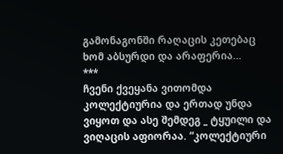გამონაგონში რაღაცის კეთებაც ხომ აბსურდი და არაფერია…
***
ჩვენი ქვეყანა ვითომდა კოლექტიურია და ერთად უნდა ვიყოთ და ასე შემდეგ _ ტყუილი და ვიღაცის აფიორაა. “კოლექტიური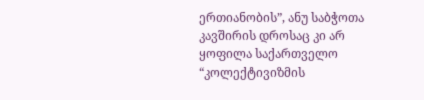ერთიანობის”, ანუ საბჭოთა კავშირის დროსაც კი არ ყოფილა საქართველო “კოლექტივიზმის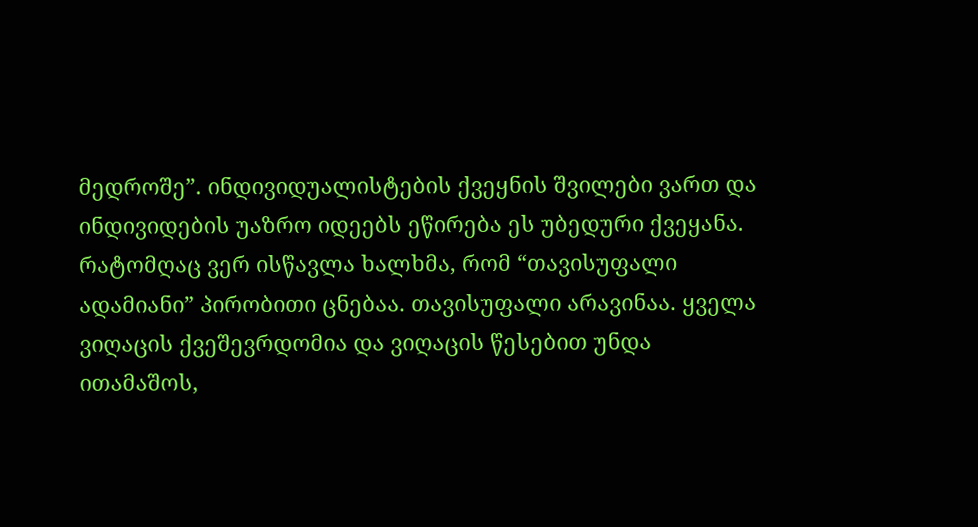მედროშე”. ინდივიდუალისტების ქვეყნის შვილები ვართ და ინდივიდების უაზრო იდეებს ეწირება ეს უბედური ქვეყანა. რატომღაც ვერ ისწავლა ხალხმა, რომ “თავისუფალი ადამიანი” პირობითი ცნებაა. თავისუფალი არავინაა. ყველა ვიღაცის ქვეშევრდომია და ვიღაცის წესებით უნდა ითამაშოს,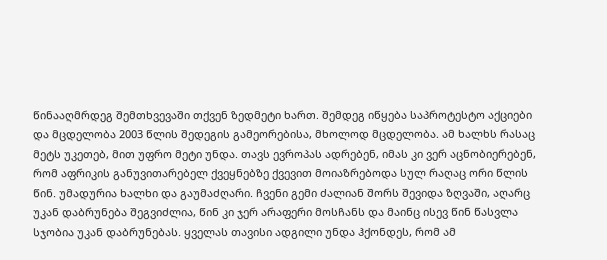წინააღმრდეგ შემთხვევაში თქვენ ზედმეტი ხართ. შემდეგ იწყება საპროტესტო აქციები და მცდელობა 2003 წლის შედეგის გამეორებისა, მხოლოდ მცდელობა. ამ ხალხს რასაც მეტს უკეთებ, მით უფრო მეტი უნდა. თავს ევროპას ადრებენ, იმას კი ვერ აცნობიერებენ, რომ აფრიკის განუვითარებელ ქვეყნებზე ქვევით მოიაზრებოდა სულ რაღაც ორი წლის წინ. უმადურია ხალხი და გაუმაძღარი. ჩვენი გემი ძალიან შორს შევიდა ზღვაში, აღარც უკან დაბრუნება შეგვიძლია, წინ კი ჯერ არაფერი მოსჩანს და მაინც ისევ წინ წასვლა სჯობია უკან დაბრუნებას. ყველას თავისი ადგილი უნდა ჰქონდეს, რომ ამ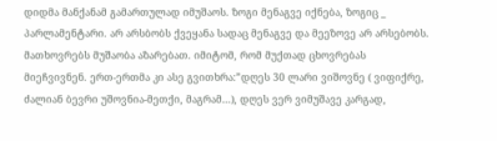დიდმა მანქანამ გამართულად იმუშაოს. ზოგი მენაგვე იქნება, ზოგიც _ პარლამენტარი. არ არსბობს ქვეყანა სადაც მენაგვე და მეეზოვე არ არსებობს. მათხოვრებს მუშაობა აზარებათ. იმიტომ, რომ მუქთად ცხოვრებას მიეჩვივნენ. ერთ-ერთმა კი ასე გვითხრა:”დღეს 30 ლარი ვიშოვნე ( ვიფიქრე, ძალიან ბევრი უშოვნია-მეთქი, მაგრამ…), დღეს ვერ ვიმუშავე კარგად,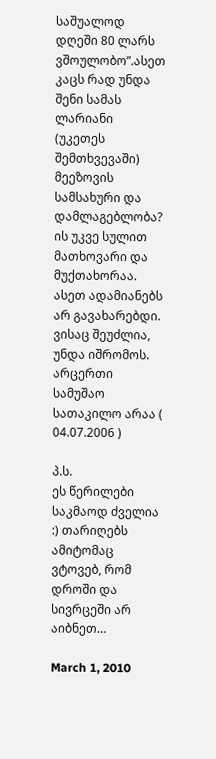საშუალოდ დღეში 80 ლარს ვშოულობო”.ასეთ კაცს რად უნდა შენი სამას ლარიანი (უკეთეს შემთხვევაში) მეეზოვის სამსახური და დამლაგებლობა? ის უკვე სულით მათხოვარი და მუქთახორაა. ასეთ ადამიანებს არ გავახარებდი. ვისაც შეუძლია, უნდა იშრომოს. არცერთი სამუშაო სათაკილო არაა ( 04.07.2006 )

პ.ს.
ეს წერილები საკმაოდ ძველია :) თარიღებს ამიტომაც ვტოვებ, რომ დროში და სივრცეში არ აიბნეთ…

March 1, 2010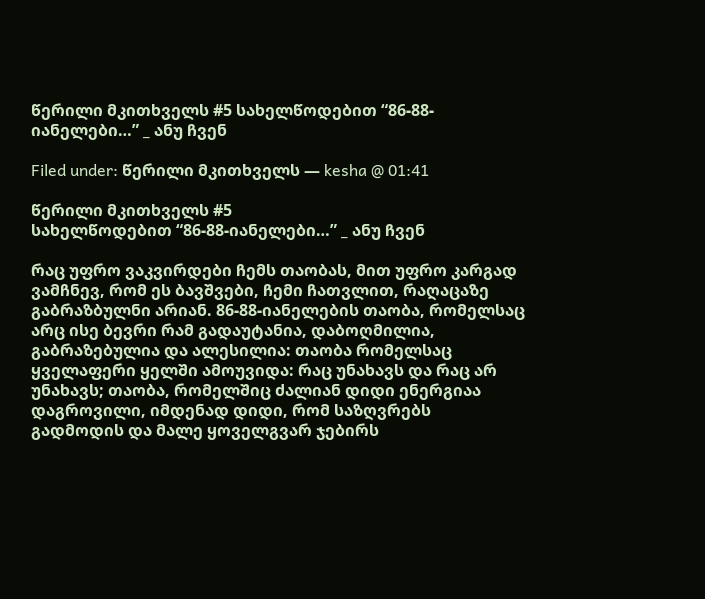წერილი მკითხველს #5 სახელწოდებით “86-88-იანელები…” _ ანუ ჩვენ

Filed under: წერილი მკითხველს — kesha @ 01:41

წერილი მკითხველს #5
სახელწოდებით “86-88-იანელები…” _ ანუ ჩვენ

რაც უფრო ვაკვირდები ჩემს თაობას, მით უფრო კარგად ვამჩნევ, რომ ეს ბავშვები, ჩემი ჩათვლით, რაღაცაზე გაბრაზბულნი არიან. 86-88-იანელების თაობა, რომელსაც არც ისე ბევრი რამ გადაუტანია, დაბოღმილია, გაბრაზებულია და ალესილია: თაობა რომელსაც ყველაფერი ყელში ამოუვიდა: რაც უნახავს და რაც არ უნახავს; თაობა, რომელშიც ძალიან დიდი ენერგიაა დაგროვილი, იმდენად დიდი, რომ საზღვრებს გადმოდის და მალე ყოველგვარ ჯებირს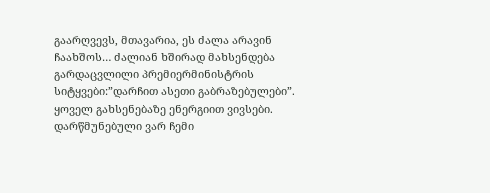გაარღვევს, მთავარია, ეს ძალა არავინ ჩაახშოს… ძალიან ხშირად მახსენდება გარდაცვლილი პრემიერმინისტრის სიტყვები:”დარჩით ასეთი გაბრაზებულები”. ყოველ გახსენებაზე ენერგიით ვივსები. დარწმუნებული ვარ ჩემი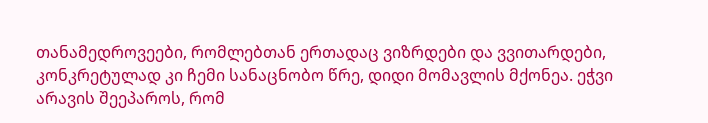თანამედროვეები, რომლებთან ერთადაც ვიზრდები და ვვითარდები, კონკრეტულად კი ჩემი სანაცნობო წრე, დიდი მომავლის მქონეა. ეჭვი არავის შეეპაროს, რომ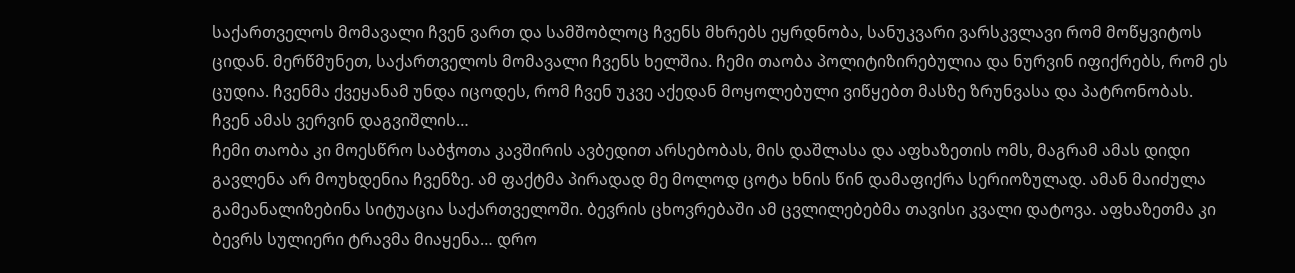საქართველოს მომავალი ჩვენ ვართ და სამშობლოც ჩვენს მხრებს ეყრდნობა, სანუკვარი ვარსკვლავი რომ მოწყვიტოს ციდან. მერწმუნეთ, საქართველოს მომავალი ჩვენს ხელშია. ჩემი თაობა პოლიტიზირებულია და ნურვინ იფიქრებს, რომ ეს ცუდია. ჩვენმა ქვეყანამ უნდა იცოდეს, რომ ჩვენ უკვე აქედან მოყოლებული ვიწყებთ მასზე ზრუნვასა და პატრონობას. ჩვენ ამას ვერვინ დაგვიშლის…
ჩემი თაობა კი მოესწრო საბჭოთა კავშირის ავბედით არსებობას, მის დაშლასა და აფხაზეთის ომს, მაგრამ ამას დიდი გავლენა არ მოუხდენია ჩვენზე. ამ ფაქტმა პირადად მე მოლოდ ცოტა ხნის წინ დამაფიქრა სერიოზულად. ამან მაიძულა გამეანალიზებინა სიტუაცია საქართველოში. ბევრის ცხოვრებაში ამ ცვლილებებმა თავისი კვალი დატოვა. აფხაზეთმა კი ბევრს სულიერი ტრავმა მიაყენა… დრო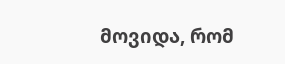მოვიდა, რომ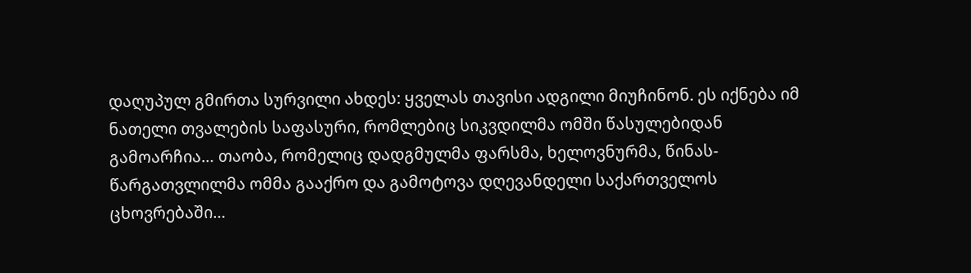დაღუპულ გმირთა სურვილი ახდეს: ყველას თავისი ადგილი მიუჩინონ. ეს იქნება იმ ნათელი თვალების საფასური, რომლებიც სიკვდილმა ომში წასულებიდან გამოარჩია… თაობა, რომელიც დადგმულმა ფარსმა, ხელოვნურმა, წინას- წარგათვლილმა ომმა გააქრო და გამოტოვა დღევანდელი საქართველოს ცხოვრებაში…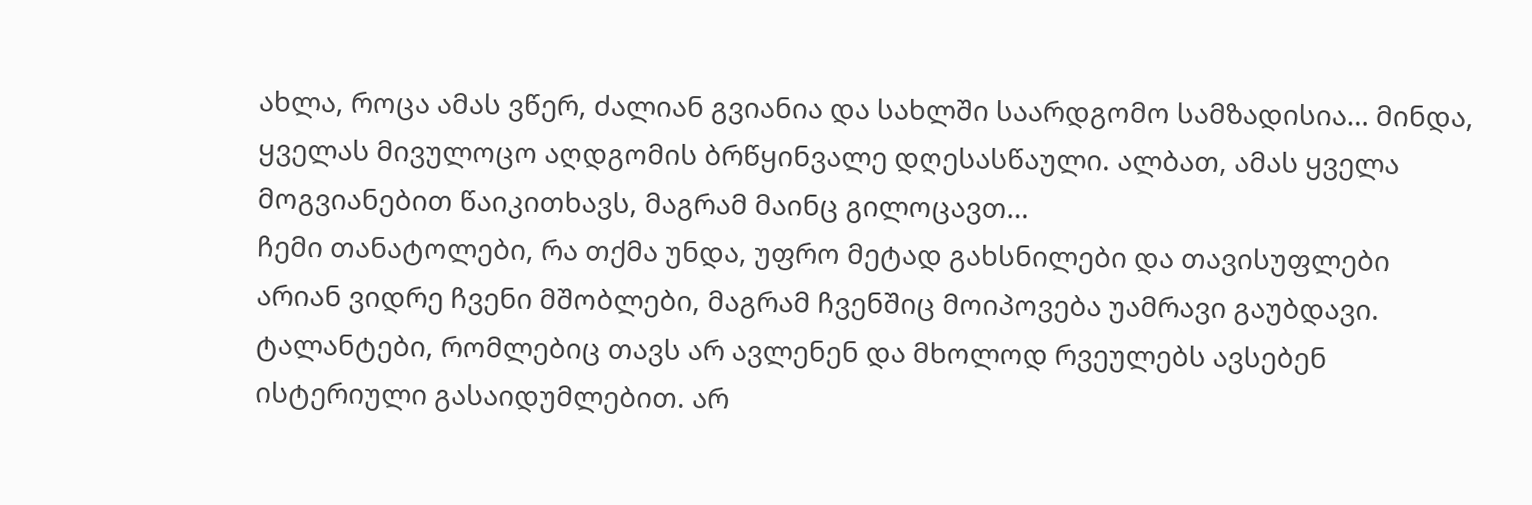ახლა, როცა ამას ვწერ, ძალიან გვიანია და სახლში საარდგომო სამზადისია… მინდა, ყველას მივულოცო აღდგომის ბრწყინვალე დღესასწაული. ალბათ, ამას ყველა მოგვიანებით წაიკითხავს, მაგრამ მაინც გილოცავთ…
ჩემი თანატოლები, რა თქმა უნდა, უფრო მეტად გახსნილები და თავისუფლები არიან ვიდრე ჩვენი მშობლები, მაგრამ ჩვენშიც მოიპოვება უამრავი გაუბდავი. ტალანტები, რომლებიც თავს არ ავლენენ და მხოლოდ რვეულებს ავსებენ ისტერიული გასაიდუმლებით. არ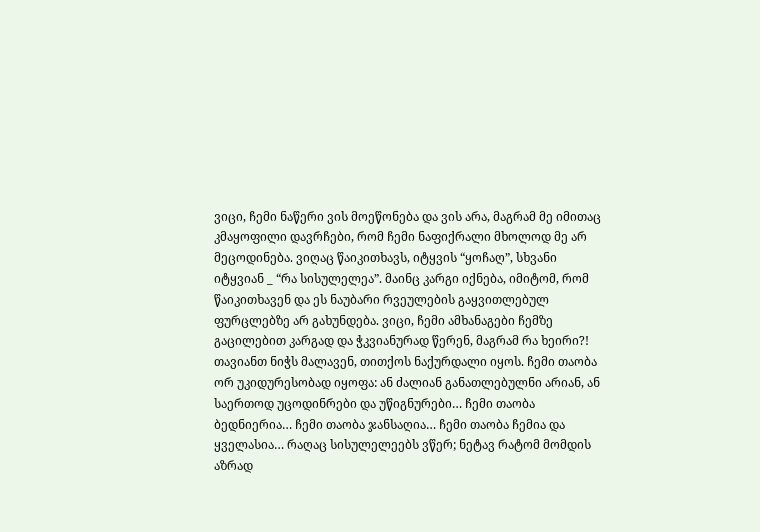ვიცი, ჩემი ნაწერი ვის მოეწონება და ვის არა, მაგრამ მე იმითაც კმაყოფილი დავრჩები, რომ ჩემი ნაფიქრალი მხოლოდ მე არ მეცოდინება. ვიღაც წაიკითხავს, იტყვის “ყოჩაღ”, სხვანი იტყვიან _ “რა სისულელეა”. მაინც კარგი იქნება, იმიტომ, რომ წაიკითხავენ და ეს ნაუბარი რვეულების გაყვითლებულ ფურცლებზე არ გახუნდება. ვიცი, ჩემი ამხანაგები ჩემზე გაცილებით კარგად და ჭკვიანურად წერენ, მაგრამ რა ხეირი?! თავიანთ ნიჭს მალავენ, თითქოს ნაქურდალი იყოს. ჩემი თაობა ორ უკიდურესობად იყოფა: ან ძალიან განათლებულნი არიან, ან საერთოდ უცოდინრები და უწიგნურები… ჩემი თაობა ბედნიერია… ჩემი თაობა ჯანსაღია… ჩემი თაობა ჩემია და ყველასია… რაღაც სისულელეებს ვწერ; ნეტავ რატომ მომდის აზრად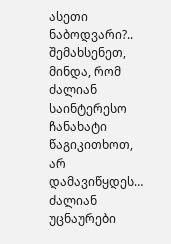ასეთი ნაბოდვარი?.. შემახსენეთ, მინდა, რომ ძალიან საინტერესო ჩანახატი წაგიკითხოთ, არ დამავიწყდეს… ძალიან უცნაურები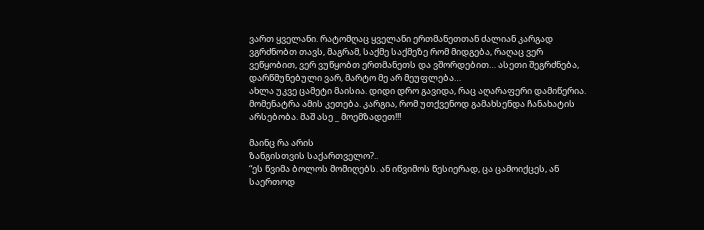ვართ ყველანი. რატომღაც ყველანი ერთმანეთთან ძალიან კარგად ვგრძნობთ თავს, მაგრამ, საქმე საქმეზე რომ მიდგება, რაღაც ვერ ვეწყობით, ვერ ვუწყობთ ერთმანეთს და ვშორდებით… ასეთი შეგრძნება, დარწმუნებული ვარ, მარტო მე არ მეუფლება…
ახლა უკვე ცამეტი მაისია. დიდი დრო გავიდა, რაც აღარაფერი დამიწერია. მომენატრა ამის კეთება. კარგია, რომ უთქვენოდ გამახსენდა ჩანახატის არსებობა. მაშ ასე _ მოემზადეთ!!!

მაინც რა არის
ზანგისთვის საქართველო?..
“ეს წვიმა ბოლოს მომიღებს. ან იწვიმოს წესიერად, ცა ცამოიქცეს, ან საერთოდ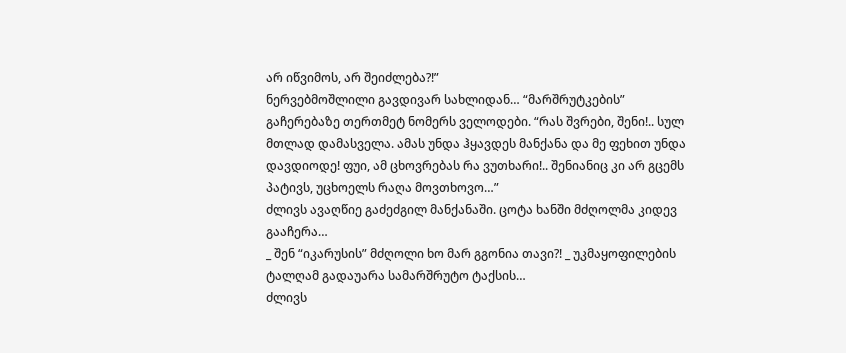არ იწვიმოს, არ შეიძლება?!”
ნერვებმოშლილი გავდივარ სახლიდან… “მარშრუტკების” გაჩერებაზე თერთმეტ ნომერს ველოდები. “რას შვრები, შენი!.. სულ მთლად დამასველა. ამას უნდა ჰყავდეს მანქანა და მე ფეხით უნდა დავდიოდე! ფუი, ამ ცხოვრებას რა ვუთხარი!.. შენიანიც კი არ გცემს პატივს, უცხოელს რაღა მოვთხოვო…”
ძლივს ავაღწიე გაძეძგილ მანქანაში. ცოტა ხანში მძღოლმა კიდევ გააჩერა…
_ შენ “იკარუსის” მძღოლი ხო მარ გგონია თავი?! _ უკმაყოფილების ტალღამ გადაუარა სამარშრუტო ტაქსის…
ძლივს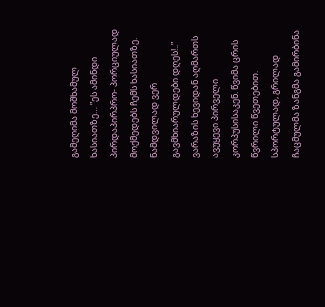გამეღიმა მოშხამულ ხასიათზე… ”ეს ამინდი პირდაპირპრო- პორციულად მოქმედებს ჩემს ხასიათზე. ნამდვილად ვერ გავმხიარულდები დღეს!..”
ვარაზის ხევიდან აღმართს ავუყევი პირველი კორპუსისაკენ. წვიმა ცრის წვრილი წვეთებით. სპორტულად, გრილად ჩაცმულმა ზანგმა გამირბინა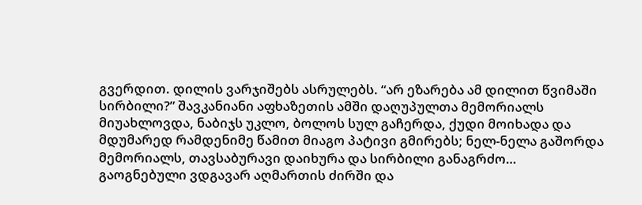გვერდით. დილის ვარჯიშებს ასრულებს. “არ ეზარება ამ დილით წვიმაში სირბილი?” შავკანიანი აფხაზეთის ამში დაღუპულთა მემორიალს მიუახლოვდა, ნაბიჯს უკლო, ბოლოს სულ გაჩერდა, ქუდი მოიხადა და მდუმარედ რამდენიმე წამით მიაგო პატივი გმირებს; ნელ-ნელა გაშორდა მემორიალს, თავსაბურავი დაიხურა და სირბილი განაგრძო…
გაოგნებული ვდგავარ აღმართის ძირში და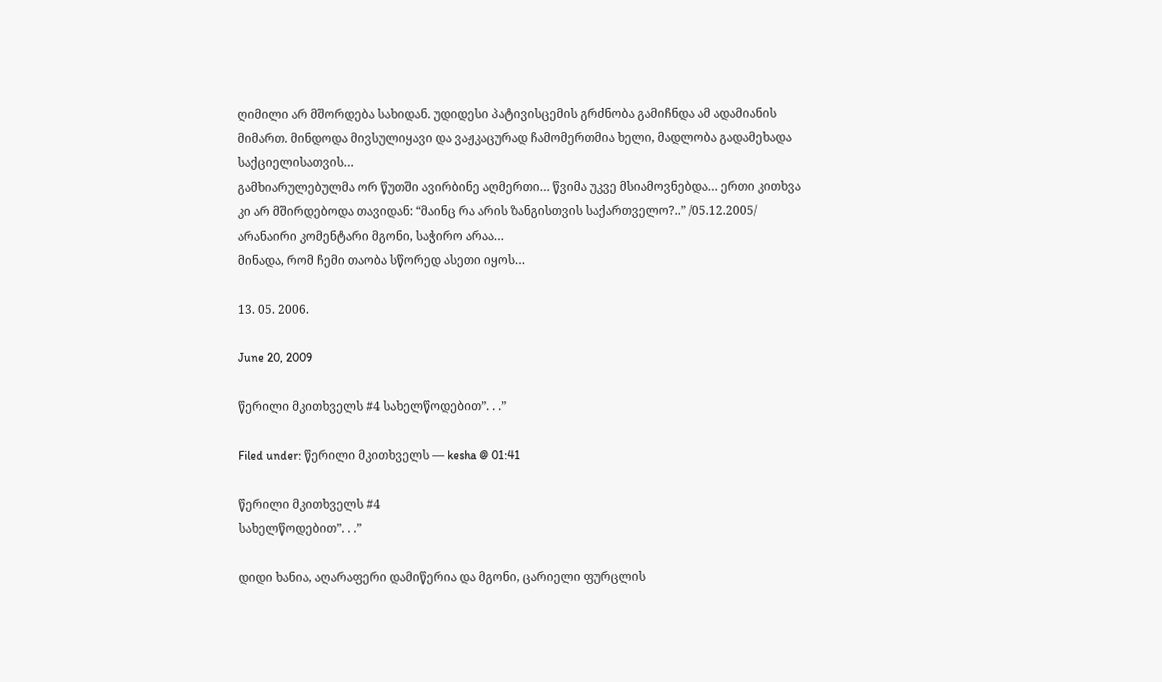ღიმილი არ მშორდება სახიდან. უდიდესი პატივისცემის გრძნობა გამიჩნდა ამ ადამიანის მიმართ. მინდოდა მივსულიყავი და ვაჟკაცურად ჩამომერთმია ხელი, მადლობა გადამეხადა საქციელისათვის…
გამხიარულებულმა ორ წუთში ავირბინე აღმერთი… წვიმა უკვე მსიამოვნებდა… ერთი კითხვა კი არ მშირდებოდა თავიდან: “მაინც რა არის ზანგისთვის საქართველო?..” /05.12.2005/
არანაირი კომენტარი მგონი, საჭირო არაა…
მინადა, რომ ჩემი თაობა სწორედ ასეთი იყოს…

13. 05. 2006.

June 20, 2009

წერილი მკითხველს #4 სახელწოდებით”. . .”

Filed under: წერილი მკითხველს — kesha @ 01:41

წერილი მკითხველს #4
სახელწოდებით”. . .”

დიდი ხანია, აღარაფერი დამიწერია და მგონი, ცარიელი ფურცლის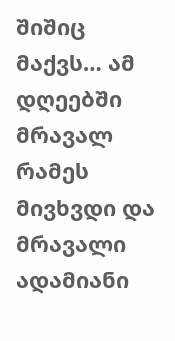შიშიც მაქვს… ამ დღეებში მრავალ რამეს მივხვდი და მრავალი ადამიანი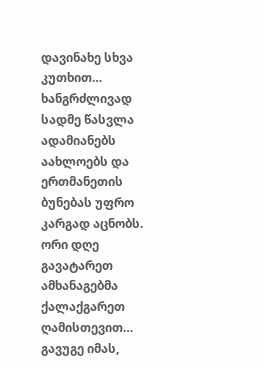დავინახე სხვა კუთხით… ხანგრძლივად სადმე წასვლა ადამიანებს აახლოებს და ერთმანეთის ბუნებას უფრო კარგად აცნობს. ორი დღე გავატარეთ ამხანაგებმა ქალაქგარეთ ღამისთევით… გავუგე იმას,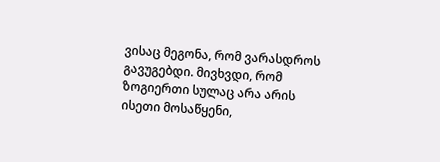ვისაც მეგონა, რომ ვარასდროს გავუგებდი. მივხვდი, რომ ზოგიერთი სულაც არა არის ისეთი მოსაწყენი,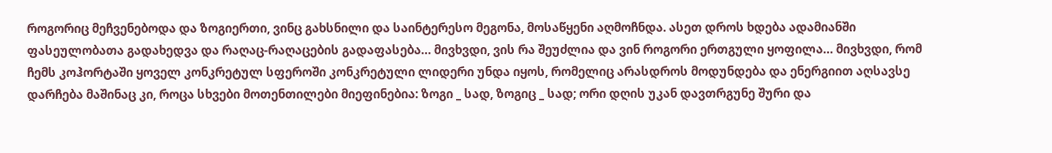როგორიც მეჩვენებოდა და ზოგიერთი, ვინც გახსნილი და საინტერესო მეგონა, მოსაწყენი აღმოჩნდა. ასეთ დროს ხდება ადამიანში ფასეულობათა გადახედვა და რაღაც-რაღაცების გადაფასება… მივხვდი, ვის რა შეუძლია და ვინ როგორი ერთგული ყოფილა… მივხვდი, რომ ჩემს კოჰორტაში ყოველ კონკრეტულ სფეროში კონკრეტული ლიდერი უნდა იყოს, რომელიც არასდროს მოდუნდება და ენერგიით აღსავსე დარჩება მაშინაც კი, როცა სხვები მოთენთილები მიეფინებია: ზოგი _ სად, ზოგიც _ სად; ორი დღის უკან დავთრგუნე შური და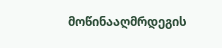მოწინააღმრდეგის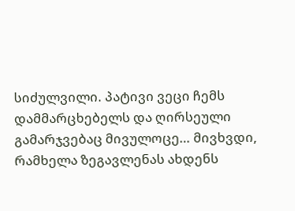სიძულვილი. პატივი ვეცი ჩემს დამმარცხებელს და ღირსეული გამარჯვებაც მივულოცე… მივხვდი, რამხელა ზეგავლენას ახდენს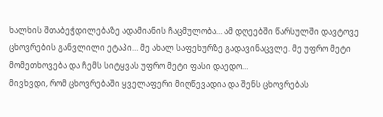ხალხის შთაბეჭდილებაზე ადამიანის ჩაცმულობა… ამ დღეებში წარსულში დავტოვე ცხოვრების განვლილი ეტაპი… მე ახალ საფეხურზე გადავინაცვლე. მე უფრო მეტი მომეთხოვება და ჩემს სიტყვას უფრო მეტი ფასი დაედო…
მივხვდი, რომ ცხოვრებაში ყველაფერი მიღწევადია და შენს ცხოვრებას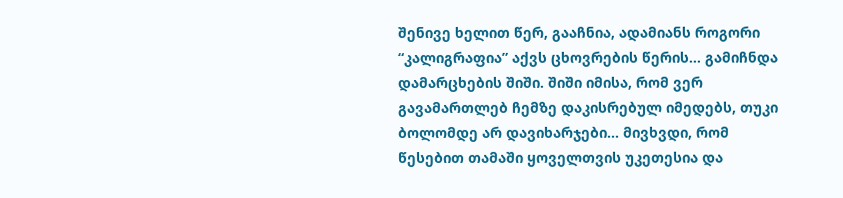შენივე ხელით წერ, გააჩნია, ადამიანს როგორი “კალიგრაფია” აქვს ცხოვრების წერის… გამიჩნდა დამარცხების შიში. შიში იმისა, რომ ვერ გავამართლებ ჩემზე დაკისრებულ იმედებს, თუკი ბოლომდე არ დავიხარჯები… მივხვდი, რომ წესებით თამაში ყოველთვის უკეთესია და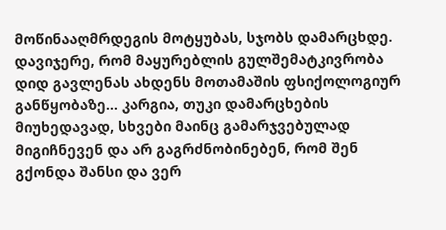მოწინააღმრდეგის მოტყუბას, სჯობს დამარცხდე. დავიჯერე, რომ მაყურებლის გულშემატკივრობა დიდ გავლენას ახდენს მოთამაშის ფსიქოლოგიურ განწყობაზე… კარგია, თუკი დამარცხების მიუხედავად, სხვები მაინც გამარჯვებულად მიგიჩნევენ და არ გაგრძნობინებენ, რომ შენ გქონდა შანსი და ვერ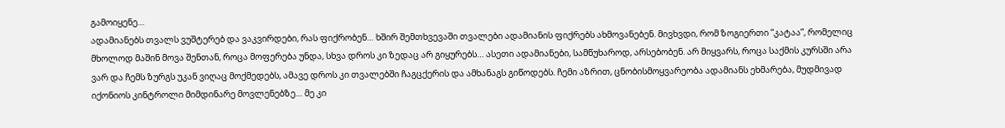გამოიყენე…
ადამიანებს თვალს ვუშტერებ და ვაკვირდები, რას ფიქრობენ… ხშირ შემთხვევაში თვალები ადამიანის ფიქრებს ახმოვანებენ. მივხვდი, რომ ზოგიერთი “კატაა”, რომელიც მხოლოდ მაშინ მოვა შენთან, როცა მოფერება უნდა, სხვა დროს კი ზედაც არ გიყურებს… ასეთი ადამიანები, სამწუხაროდ, არსებობენ. არ მიყვარს, როცა საქმის კურსში არა ვარ და ჩემს ზურგს უკან ვიღაც მოქმედებს, ამავე დროს კი თვალებში ჩაგცქერის და ამხანაგს გიწოდებს. ჩემი აზრით, ცნობისმოყვარეობა ადამიანს ეხმარება, მუდმივად იქონიოს კინტროლი მიმდინარე მოვლენებზე… მე კი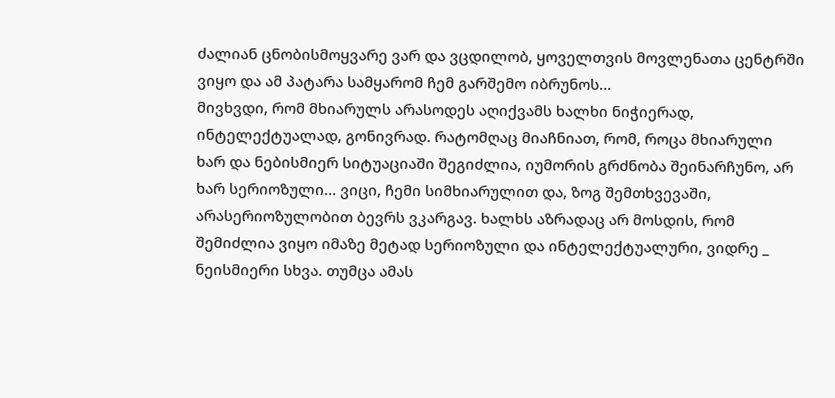ძალიან ცნობისმოყვარე ვარ და ვცდილობ, ყოველთვის მოვლენათა ცენტრში ვიყო და ამ პატარა სამყარომ ჩემ გარშემო იბრუნოს…
მივხვდი, რომ მხიარულს არასოდეს აღიქვამს ხალხი ნიჭიერად, ინტელექტუალად, გონივრად. რატომღაც მიაჩნიათ, რომ, როცა მხიარული ხარ და ნებისმიერ სიტუაციაში შეგიძლია, იუმორის გრძნობა შეინარჩუნო, არ ხარ სერიოზული… ვიცი, ჩემი სიმხიარულით და, ზოგ შემთხვევაში, არასერიოზულობით ბევრს ვკარგავ. ხალხს აზრადაც არ მოსდის, რომ შემიძლია ვიყო იმაზე მეტად სერიოზული და ინტელექტუალური, ვიდრე _ ნეისმიერი სხვა. თუმცა ამას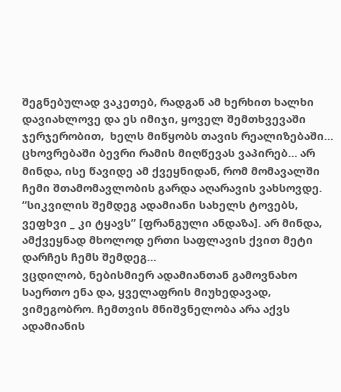შეგნებულად ვაკეთებ, რადგან ამ ხერხით ხალხი დავიახლოვე და ეს იმიჯი, ყოველ შემთხვევაში ჯერჯერობით,  ხელს მიწყობს თავის რეალიზებაში… ცხოვრებაში ბევრი რამის მიღწევას ვაპირებ… არ მინდა, ისე წავიდე ამ ქვეყნიდან, რომ მომავალში ჩემი შთამომავლობის გარდა აღარავის ვახსოვდე. “სიკვილის შემდეგ ადამიანი სახელს ტოვებს, ვეფხვი _ კი ტყავს” [ფრანგული ანდაზა]. არ მინდა, ამქვეყნად მხოლოდ ერთი საფლავის ქვით მეტი დარჩეს ჩემს შემდეგ…
ვცდილობ, ნებისმიერ ადამიანთან გამოვნახო საერთო ენა და, ყველაფრის მიუხედავად, ვიმეგობრო. ჩემთვის მნიშვნელობა არა აქვს ადამიანის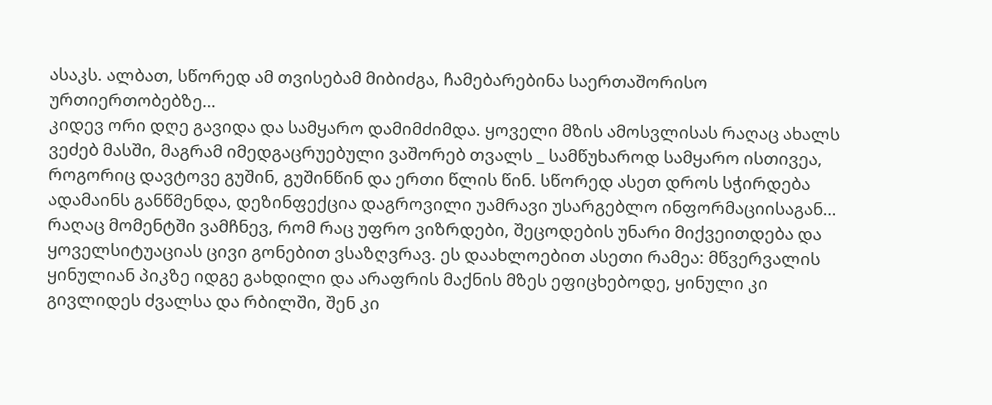ასაკს. ალბათ, სწორედ ამ თვისებამ მიბიძგა, ჩამებარებინა საერთაშორისო ურთიერთობებზე…
კიდევ ორი დღე გავიდა და სამყარო დამიმძიმდა. ყოველი მზის ამოსვლისას რაღაც ახალს ვეძებ მასში, მაგრამ იმედგაცრუებული ვაშორებ თვალს _ სამწუხაროდ სამყარო ისთივეა, როგორიც დავტოვე გუშინ, გუშინწინ და ერთი წლის წინ. სწორედ ასეთ დროს სჭირდება ადამაინს განწმენდა, დეზინფექცია დაგროვილი უამრავი უსარგებლო ინფორმაციისაგან…
რაღაც მომენტში ვამჩნევ, რომ რაც უფრო ვიზრდები, შეცოდების უნარი მიქვეითდება და ყოველსიტუაციას ცივი გონებით ვსაზღვრავ. ეს დაახლოებით ასეთი რამეა: მწვერვალის ყინულიან პიკზე იდგე გახდილი და არაფრის მაქნის მზეს ეფიცხებოდე, ყინული კი გივლიდეს ძვალსა და რბილში, შენ კი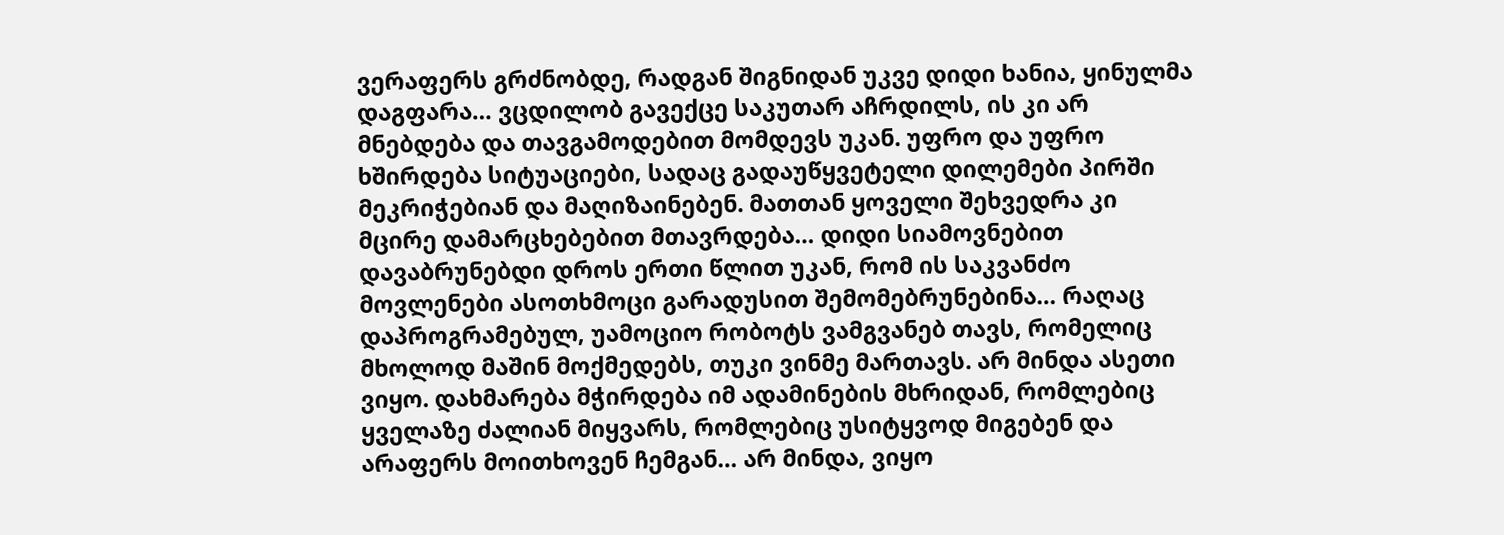ვერაფერს გრძნობდე, რადგან შიგნიდან უკვე დიდი ხანია, ყინულმა დაგფარა… ვცდილობ გავექცე საკუთარ აჩრდილს, ის კი არ მნებდება და თავგამოდებით მომდევს უკან. უფრო და უფრო ხშირდება სიტუაციები, სადაც გადაუწყვეტელი დილემები პირში მეკრიჭებიან და მაღიზაინებენ. მათთან ყოველი შეხვედრა კი მცირე დამარცხებებით მთავრდება… დიდი სიამოვნებით დავაბრუნებდი დროს ერთი წლით უკან, რომ ის საკვანძო მოვლენები ასოთხმოცი გარადუსით შემომებრუნებინა… რაღაც დაპროგრამებულ, უამოციო რობოტს ვამგვანებ თავს, რომელიც მხოლოდ მაშინ მოქმედებს, თუკი ვინმე მართავს. არ მინდა ასეთი ვიყო. დახმარება მჭირდება იმ ადამინების მხრიდან, რომლებიც ყველაზე ძალიან მიყვარს, რომლებიც უსიტყვოდ მიგებენ და არაფერს მოითხოვენ ჩემგან… არ მინდა, ვიყო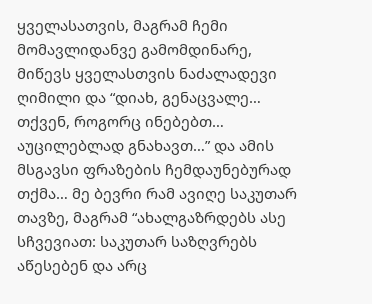ყველასათვის, მაგრამ ჩემი მომავლიდანვე გამომდინარე, მიწევს ყველასთვის ნაძალადევი ღიმილი და “დიახ, გენაცვალე… თქვენ, როგორც ინებებთ… აუცილებლად გნახავთ…” და ამის მსგავსი ფრაზების ჩემდაუნებურად თქმა… მე ბევრი რამ ავიღე საკუთარ თავზე, მაგრამ “ახალგაზრდებს ასე სჩვევიათ: საკუთარ საზღვრებს აწესებენ და არც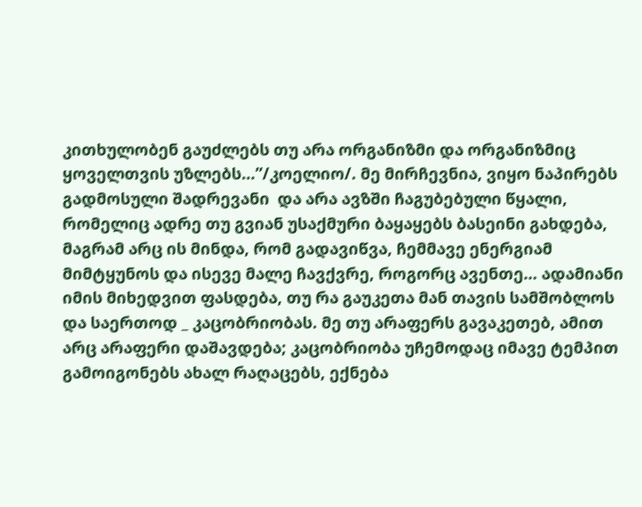კითხულობენ გაუძლებს თუ არა ორგანიზმი და ორგანიზმიც ყოველთვის უზლებს…”/კოელიო/. მე მირჩევნია, ვიყო ნაპირებს გადმოსული შადრევანი  და არა ავზში ჩაგუბებული წყალი, რომელიც ადრე თუ გვიან უსაქმური ბაყაყებს ბასეინი გახდება, მაგრამ არც ის მინდა, რომ გადავიწვა, ჩემმავე ენერგიამ მიმტყუნოს და ისევე მალე ჩავქვრე, როგორც ავენთე… ადამიანი იმის მიხედვით ფასდება, თუ რა გაუკეთა მან თავის სამშობლოს და საერთოდ _ კაცობრიობას. მე თუ არაფერს გავაკეთებ, ამით არც არაფერი დაშავდება; კაცობრიობა უჩემოდაც იმავე ტემპით გამოიგონებს ახალ რაღაცებს, ექნება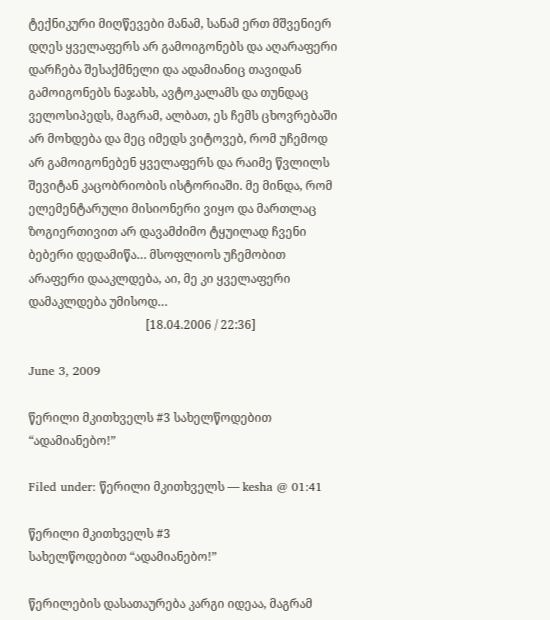ტექნიკური მიღწევები მანამ, სანამ ერთ მშვენიერ დღეს ყველაფერს არ გამოიგონებს და აღარაფერი დარჩება შესაქმნელი და ადამიანიც თავიდან გამოიგონებს ნაჯახს, ავტოკალამს და თუნდაც ველოსიპედს, მაგრამ, ალბათ, ეს ჩემს ცხოვრებაში არ მოხდება და მეც იმედს ვიტოვებ, რომ უჩემოდ არ გამოიგონებენ ყველაფერს და რაიმე წვლილს შევიტან კაცობრიობის ისტორიაში. მე მინდა, რომ ელემენტარული მისიონერი ვიყო და მართლაც ზოგიერთივით არ დავამძიმო ტყუილად ჩვენი ბებერი დედამიწა… მსოფლიოს უჩემობით არაფერი დააკლდება, აი, მე კი ყველაფერი დამაკლდება უმისოდ…
                                       [18.04.2006 / 22:36]

June 3, 2009

წერილი მკითხველს #3 სახელწოდებით “ადამიანებო!”

Filed under: წერილი მკითხველს — kesha @ 01:41

წერილი მკითხველს #3
სახელწოდებით “ადამიანებო!”

წერილების დასათაურება კარგი იდეაა, მაგრამ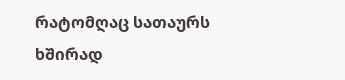რატომღაც სათაურს ხშირად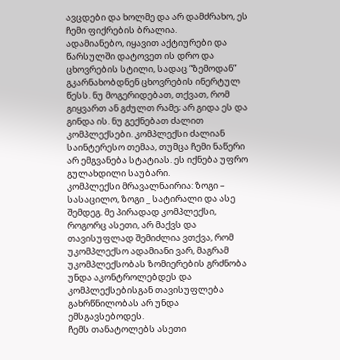ავცდები და ხოლმე და არ დამძრახო, ეს ჩემი ფიქრების ბრალია.
ადამიანებო, იყავით აქტიურები და წარსულში დატოვეთ ის დრო და ცხოვრების სტილი, სადაც “ზემოდან” გკარნახობდნენ ცხოვრების ინერტულ წესს. ნუ მოგერიდებათ, თქვათ, რომ გიყვართ ან გძულთ რამე; არ გიდა ეს და გინდა ის. ნუ გექნებათ ძალით კომპლექსები. კომპლექსი ძალიან საინტერესო თემაა, თუმცა ჩემი ნაწერი არ ემგვანება სტატიას. ეს იქნება უფრო გულახდილი საუბარი.
კომპლექსი მრავალნაირია: ზოგი – სასაცილო, ზოგი _ სატირალი და ასე შემდეგ. მე პირადად კომპლექსი, როგორც ასეთი, არ მაქვს და თავისუფლად შემიძლია ვთქვა, რომ უკომპლექსო ადამიანი ვარ, მაგრამ უკომპლექსობას ზომიერების გრძნობა უნდა აკონტროლებდეს და კომპლექსებისგან თავისუფლება გახრწნილობას არ უნდა ემსგავსებოდეს.
ჩემს თანატოლებს ასეთი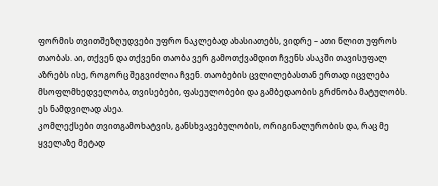ფორმის თვითშეზღუდვები უფრო ნაკლებად ახასიათებს, ვიდრე – ათი წლით უფროს თაობას. აი, თქვენ და თქვენი თაობა ვერ გამოთქვამდით ჩვენს ასაკში თავისუფალ აზრებს ისე, როგორც შეგვიძლია ჩვენ. თაობების ცვლილებასთან ერთად იცვლება მსოფლმხედველობა, თვისებები, ფასეულობები და გამბედაობის გრძნობა მატულობს. ეს ნამდვილად ასეა.
კომლექსები თვითგამოხატვის, განსხვავებულობის, ორიგინალურობის და, რაც მე ყველაზე მეტად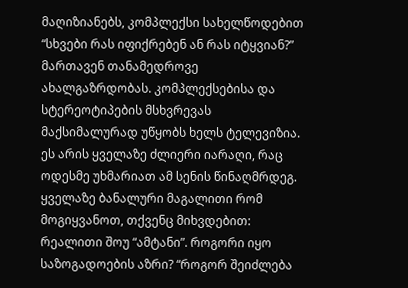მაღიზიანებს, კომპლექსი სახელწოდებით “სხვები რას იფიქრებენ ან რას იტყვიან?” მართავენ თანამედროვე ახალგაზრდობას. კომპლექსებისა და სტერეოტიპების მსხვრევას მაქსიმალურად უწყობს ხელს ტელევიზია. ეს არის ყველაზე ძლიერი იარაღი, რაც ოდესმე უხმარიათ ამ სენის წინაღმრდეგ. ყველაზე ბანალური მაგალითი რომ მოგიყვანოთ, თქვენც მიხვდებით: რეალითი შოუ “ამტანი”. როგორი იყო საზოგადოების აზრი? “როგორ შეიძლება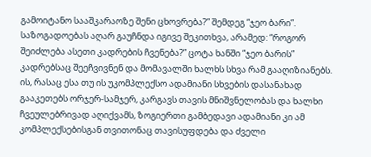გამოიტანო სააშკარაოზე შენი ცხოვრება?” შემდეგ “ჯეო ბარი”. საზოგადოებას აღარ გაუჩნდა იგივე შეკითხვა, არამედ: “როგორ შეიძლება ასეთი კადრების ჩვენება?” ცოტა ხანში “ჯეო ბარის” კადრებსაც შეეჩვივნენ და მომავალში ხალხს სხვა რამ გააღიზიანებს. ის, რასაც ესა თუ ის უკომპლექსო ადამიანი სხვების დასანახად გააკეთებს ორჯერ-სამჯერ, კარგავს თავის მნიშვნელობას და ხალხი ჩვეულებრივად აღიქვამს, ზოგიერთი გამბედავი ადამიანი კი ამ კომპლექსებისგან თვითონაც თავისუფდება და ძველი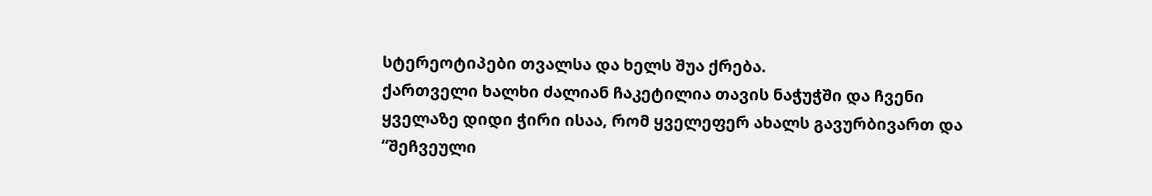სტერეოტიპები თვალსა და ხელს შუა ქრება.
ქართველი ხალხი ძალიან ჩაკეტილია თავის ნაჭუჭში და ჩვენი ყველაზე დიდი ჭირი ისაა, რომ ყველეფერ ახალს გავურბივართ და “შეჩვეული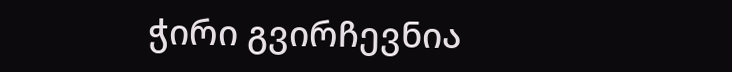ჭირი გვირჩევნია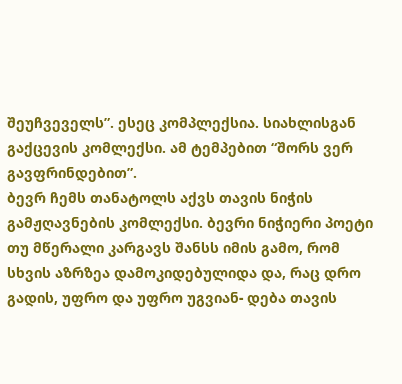შეუჩვეველს”. ესეც კომპლექსია. სიახლისგან გაქცევის კომლექსი. ამ ტემპებით “შორს ვერ გავფრინდებით”.
ბევრ ჩემს თანატოლს აქვს თავის ნიჭის გამჟღავნების კომლექსი. ბევრი ნიჭიერი პოეტი თუ მწერალი კარგავს შანსს იმის გამო, რომ სხვის აზრზეა დამოკიდებულიდა და, რაც დრო გადის, უფრო და უფრო უგვიან- დება თავის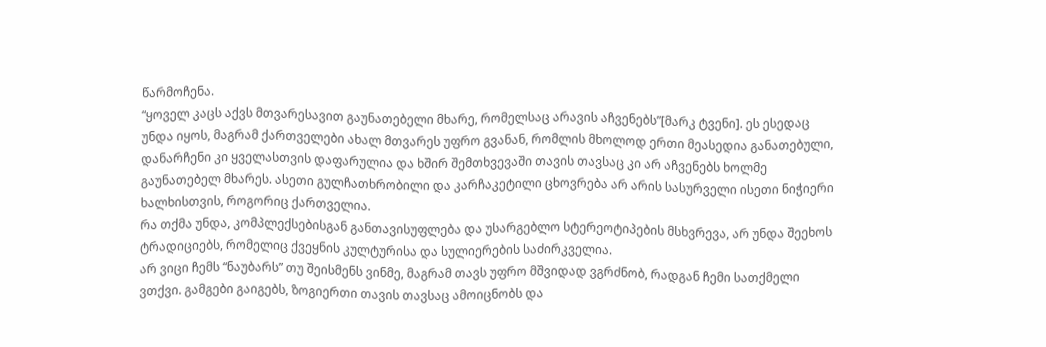წარმოჩენა.
“ყოველ კაცს აქვს მთვარესავით გაუნათებელი მხარე, რომელსაც არავის აჩვენებს”[მარკ ტვენი]. ეს ესედაც უნდა იყოს, მაგრამ ქართველები ახალ მთვარეს უფრო გვანან, რომლის მხოლოდ ერთი მეასედია განათებული, დანარჩენი კი ყველასთვის დაფარულია და ხშირ შემთხვევაში თავის თავსაც კი არ აჩვენებს ხოლმე გაუნათებელ მხარეს. ასეთი გულჩათხრობილი და კარჩაკეტილი ცხოვრება არ არის სასურველი ისეთი ნიჭიერი ხალხისთვის, როგორიც ქართველია.
რა თქმა უნდა, კომპლექსებისგან განთავისუფლება და უსარგებლო სტერეოტიპების მსხვრევა, არ უნდა შეეხოს ტრადიციებს, რომელიც ქვეყნის კულტურისა და სულიერების საძირკველია.
არ ვიცი ჩემს “ნაუბარს” თუ შეისმენს ვინმე, მაგრამ თავს უფრო მშვიდად ვგრძნობ, რადგან ჩემი სათქმელი ვთქვი. გამგები გაიგებს, ზოგიერთი თავის თავსაც ამოიცნობს და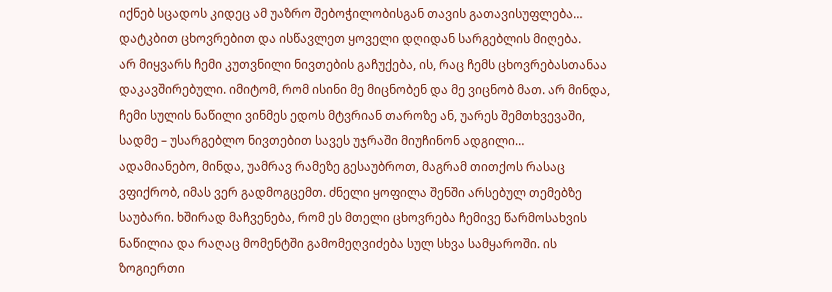იქნებ სცადოს კიდეც ამ უაზრო შებოჭილობისგან თავის გათავისუფლება… დატკბით ცხოვრებით და ისწავლეთ ყოველი დღიდან სარგებლის მიღება.
არ მიყვარს ჩემი კუთვნილი ნივთების გაჩუქება, ის, რაც ჩემს ცხოვრებასთანაა დაკავშირებული. იმიტომ, რომ ისინი მე მიცნობენ და მე ვიცნობ მათ. არ მინდა, ჩემი სულის ნაწილი ვინმეს ედოს მტვრიან თაროზე ან, უარეს შემთხვევაში, სადმე – უსარგებლო ნივთებით სავეს უჯრაში მიუჩინონ ადგილი…
ადამიანებო, მინდა, უამრავ რამეზე გესაუბროთ, მაგრამ თითქოს რასაც ვფიქრობ, იმას ვერ გადმოგცემთ. ძნელი ყოფილა შენში არსებულ თემებზე საუბარი. ხშირად მაჩვენება, რომ ეს მთელი ცხოვრება ჩემივე წარმოსახვის ნაწილია და რაღაც მომენტში გამომეღვიძება სულ სხვა სამყაროში. ის ზოგიერთი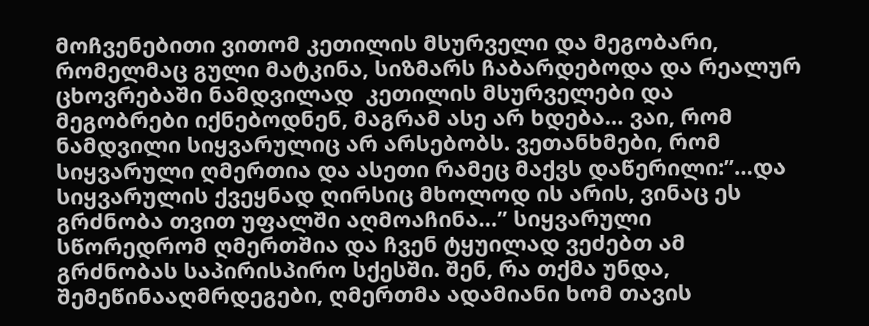მოჩვენებითი ვითომ კეთილის მსურველი და მეგობარი, რომელმაც გული მატკინა, სიზმარს ჩაბარდებოდა და რეალურ ცხოვრებაში ნამდვილად  კეთილის მსურველები და მეგობრები იქნებოდნენ, მაგრამ ასე არ ხდება… ვაი, რომ ნამდვილი სიყვარულიც არ არსებობს. ვეთანხმები, რომ სიყვარული ღმერთია და ასეთი რამეც მაქვს დაწერილი:”…და სიყვარულის ქვეყნად ღირსიც მხოლოდ ის არის, ვინაც ეს გრძნობა თვით უფალში აღმოაჩინა…” სიყვარული სწორედრომ ღმერთშია და ჩვენ ტყუილად ვეძებთ ამ გრძნობას საპირისპირო სქესში. შენ, რა თქმა უნდა, შემეწინააღმრდეგები, ღმერთმა ადამიანი ხომ თავის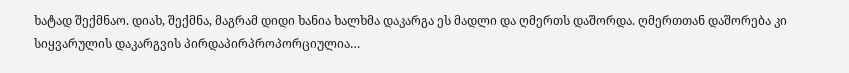ხატად შექმნაო. დიახ, შექმნა, მაგრამ დიდი ხანია ხალხმა დაკარგა ეს მადლი და ღმერთს დაშორდა. ღმერთთან დაშორება კი სიყვარულის დაკარგვის პირდაპირპროპორციულია…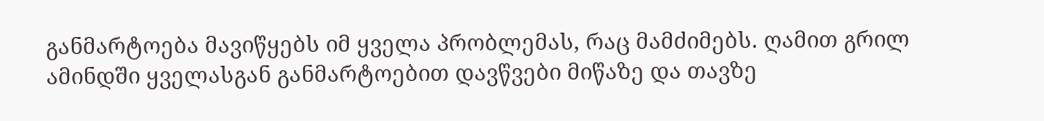განმარტოება მავიწყებს იმ ყველა პრობლემას, რაც მამძიმებს. ღამით გრილ ამინდში ყველასგან განმარტოებით დავწვები მიწაზე და თავზე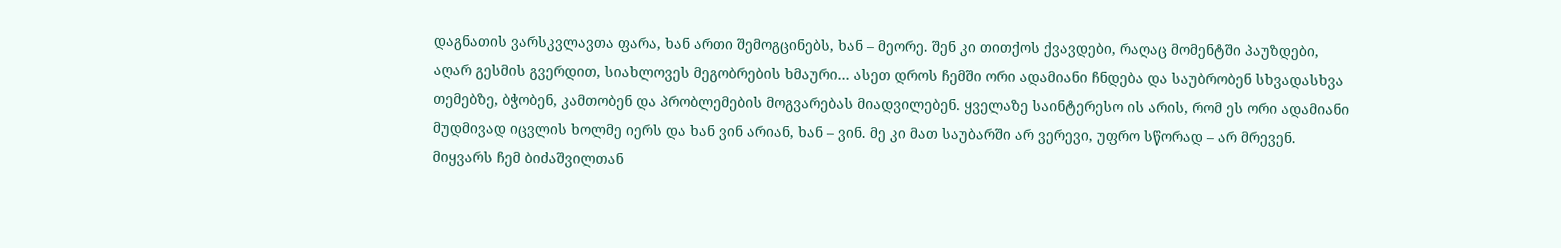დაგნათის ვარსკვლავთა ფარა, ხან ართი შემოგცინებს, ხან – მეორე. შენ კი თითქოს ქვავდები, რაღაც მომენტში პაუზდები, აღარ გესმის გვერდით, სიახლოვეს მეგობრების ხმაური… ასეთ დროს ჩემში ორი ადამიანი ჩნდება და საუბრობენ სხვადასხვა თემებზე, ბჭობენ, კამთობენ და პრობლემების მოგვარებას მიადვილებენ. ყველაზე საინტერესო ის არის, რომ ეს ორი ადამიანი მუდმივად იცვლის ხოლმე იერს და ხან ვინ არიან, ხან – ვინ. მე კი მათ საუბარში არ ვერევი, უფრო სწორად – არ მრევენ. მიყვარს ჩემ ბიძაშვილთან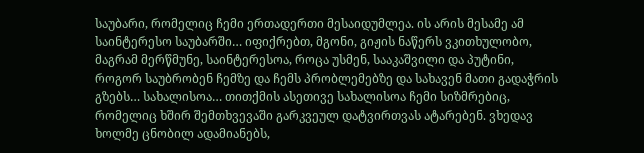საუბარი, რომელიც ჩემი ერთადერთი მესაიდუმლეა. ის არის მესამე ამ საინტერესო საუბარში… იფიქრებთ, მგონი, გიჟის ნაწერს ვკითხულობო, მაგრამ მერწმუნე, საინტერესოა, როცა უსმენ, სააკაშვილი და პუტინი, როგორ საუბრობენ ჩემზე და ჩემს პრობლემებზე და სახავენ მათი გადაჭრის გზებს… სახალისოა… თითქმის ასეთივე სახალისოა ჩემი სიზმრებიც, რომელიც ხშირ შემთხვევაში გარკვეულ დატვირთვას ატარებენ. ვხედავ ხოლმე ცნობილ ადამიანებს,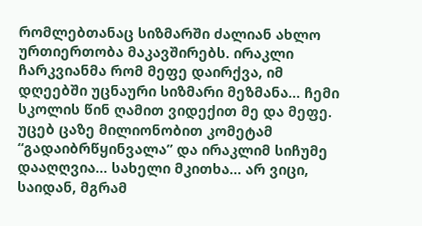რომლებთანაც სიზმარში ძალიან ახლო ურთიერთობა მაკავშირებს. ირაკლი ჩარკვიანმა რომ მეფე დაირქვა, იმ დღეებში უცნაური სიზმარი მეზმანა… ჩემი სკოლის წინ ღამით ვიდექით მე და მეფე. უცებ ცაზე მილიონობით კომეტამ “გადაიბრწყინვალა” და ირაკლიმ სიჩუმე დააღღვია… სახელი მკითხა… არ ვიცი, საიდან, მგრამ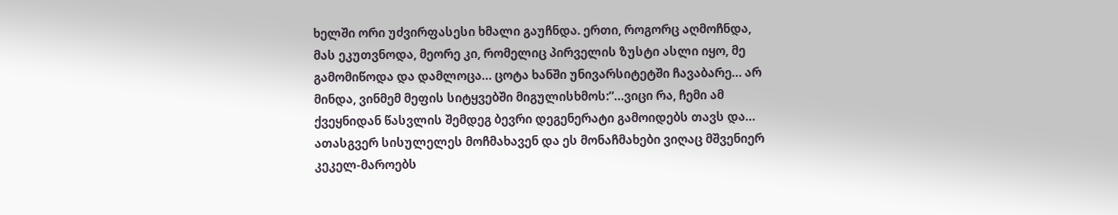ხელში ორი უძვირფასესი ხმალი გაუჩნდა. ერთი, როგორც აღმოჩნდა, მას ეკუთვნოდა, მეორე კი, რომელიც პირველის ზუსტი ასლი იყო, მე გამომიწოდა და დამლოცა… ცოტა ხანში უნივარსიტეტში ჩავაბარე… არ მინდა, ვინმემ მეფის სიტყვებში მიგულისხმოს:”…ვიცი რა, ჩემი ამ ქვეყნიდან წასვლის შემდეგ ბევრი დეგენერატი გამოიდებს თავს და… ათასგვერ სისულელეს მოჩმახავენ და ეს მონაჩმახები ვიღაც მშვენიერ კეკელ-მაროებს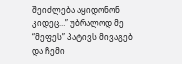შეიძლება აყიდონონ კიდეც…” უბრალოდ მე “მეფეს” პატივს მივაგებ და ჩემი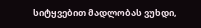სიტყვებით მადლობას ვუხდი,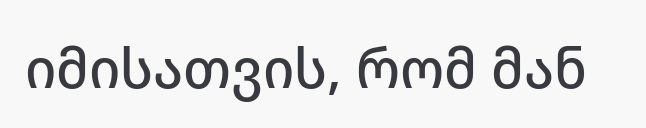იმისათვის, რომ მან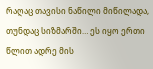რაღაც თავისი ნაწილი მიწილადა, თუნდაც სიზმარში… ეს იყო ერთი წლით ადრე მის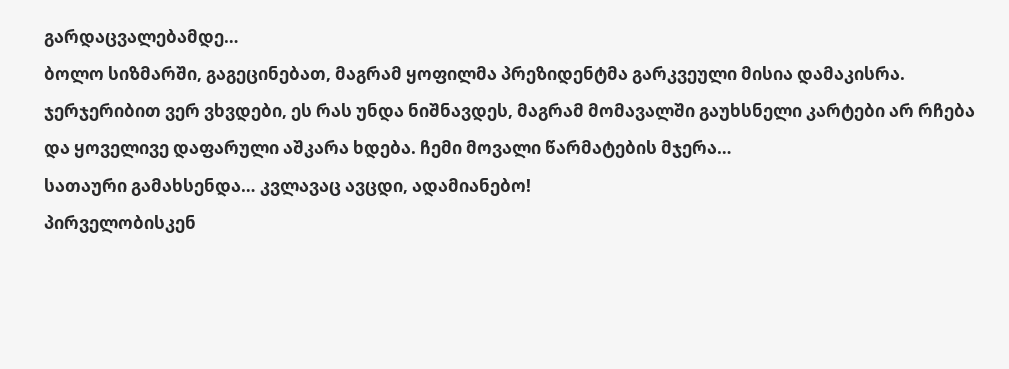გარდაცვალებამდე…
ბოლო სიზმარში, გაგეცინებათ, მაგრამ ყოფილმა პრეზიდენტმა გარკვეული მისია დამაკისრა. ჯერჯერიბით ვერ ვხვდები, ეს რას უნდა ნიშნავდეს, მაგრამ მომავალში გაუხსნელი კარტები არ რჩება და ყოველივე დაფარული აშკარა ხდება. ჩემი მოვალი წარმატების მჯერა…
სათაური გამახსენდა… კვლავაც ავცდი, ადამიანებო!
პირველობისკენ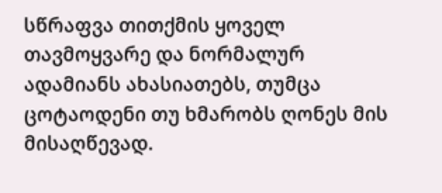სწრაფვა თითქმის ყოველ თავმოყვარე და ნორმალურ ადამიანს ახასიათებს, თუმცა ცოტაოდენი თუ ხმარობს ღონეს მის მისაღწევად.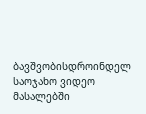ბავშვობისდროინდელ საოჯახო ვიდეო მასალებში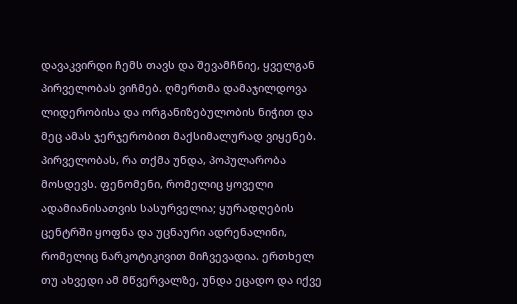დავაკვირდი ჩემს თავს და შევამჩნიე, ყველგან პირველობას ვიჩმებ. ღმერთმა დამაჯილდოვა ლიდერობისა და ორგანიზებულობის ნიჭით და მეც ამას ჯერჯერობით მაქსიმალურად ვიყენებ. პირველობას, რა თქმა უნდა, პოპულარობა მოსდევს. ფენომენი, რომელიც ყოველი ადამიანისათვის სასურველია; ყურადღების ცენტრში ყოფნა და უცნაური ადრენალინი, რომელიც ნარკოტიკივით მიჩვევადია. ერთხელ თუ ახვედი ამ მწვერვალზე, უნდა ეცადო და იქვე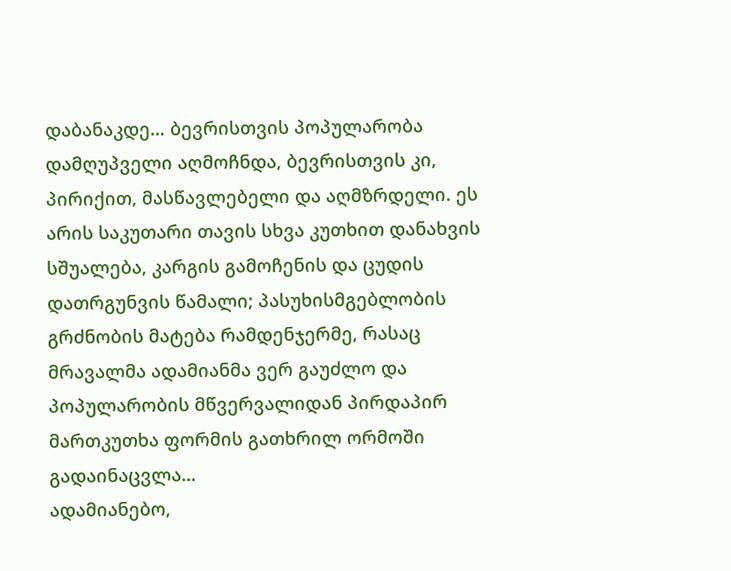დაბანაკდე… ბევრისთვის პოპულარობა დამღუპველი აღმოჩნდა, ბევრისთვის კი, პირიქით, მასწავლებელი და აღმზრდელი. ეს არის საკუთარი თავის სხვა კუთხით დანახვის სშუალება, კარგის გამოჩენის და ცუდის დათრგუნვის წამალი; პასუხისმგებლობის გრძნობის მატება რამდენჯერმე, რასაც მრავალმა ადამიანმა ვერ გაუძლო და პოპულარობის მწვერვალიდან პირდაპირ მართკუთხა ფორმის გათხრილ ორმოში გადაინაცვლა…
ადამიანებო,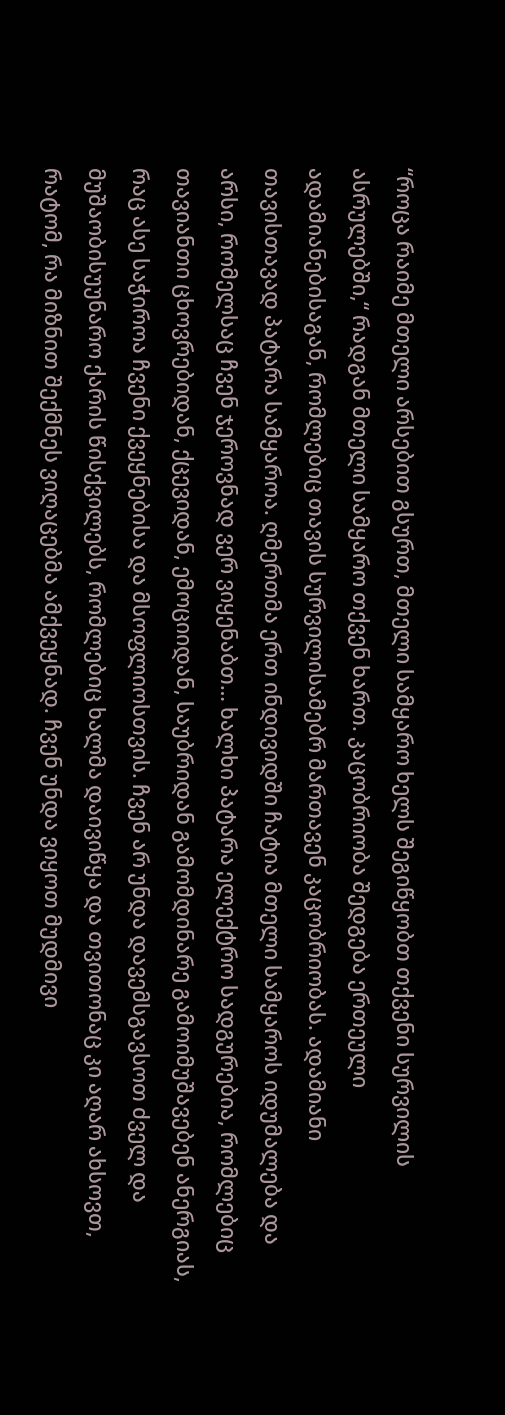“როცა რაიმე მთელი არსებით გსურთ, მთელი სამყარო ხელს შეგიწყობთ თქვენი სურვილის ასრულებში,“ რადგან მთელი სამყარო თქვენ ხართ. კაცობრიობა შედგება ერთეული ადამიანებისაგან, რომლებიც თავის სურვილისამებრ მართავენ კაცობრიობას. ადამიანი თავისთავად პატარა სამყაროა. ღმერთმა ერთ ინდივიდში ჩატია მთელი სამყაროს იდუმალება და არსი, რომელსაც ჩვენ ჯეროვნად ვერ ვიყენაბთ… ხალხი პატარა ელექტრო სადგურებია, რომლებიც თავიანთი ცხოვრებიდან, ქცევიდან, ემოციიდან, საუბრიდან გამომდინარე გამოიმუშავებენ ანერგიას, რაც ასე საჭიროა ჩვენი ქვეყნებისა და მსოფლიოსთვის. ჩვენ არ უნდა დავემსგავსოთ ძველ და მუშაობისუუნარო ქარის წისქვილებს, რომლებიც ხალმა დაივიწყა და თვითონაც კი აღარ ახსოვთ, რატომ, რა მიზნით შექმნეს ვიღაცებმა ამქვეყნად. ჩვენ უნდა ვიყოთ მუდმივი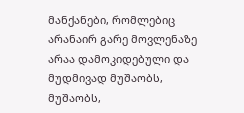მანქანები, რომლებიც არანაირ გარე მოვლენაზე არაა დამოკიდებული და მუდმივად მუშაობს, მუშაობს,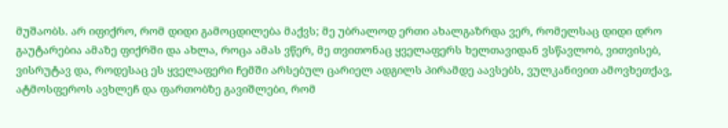მუშაობს. არ იფიქრო, რომ დიდი გამოცდილება მაქვს; მე უბრალოდ ერთი ახალგაზრდა ვერ, რომელსაც დიდი დრო გაუტარებია ამაზე ფიქრში და ახლა, როცა ამას ვწერ, მე თვითონაც ყველაფერს ხელთავიდან ვსწავლობ, ვითვისებ, ვისრუტავ და, როდესაც ეს ყველაფერი ჩემში არსებულ ცარიელ ადგილს პირამდე აავსებს, ვულკანივით ამოვხეთქავ, ატმოსფეროს ავხლეჩ და ფართობზე გავიშლები, რომ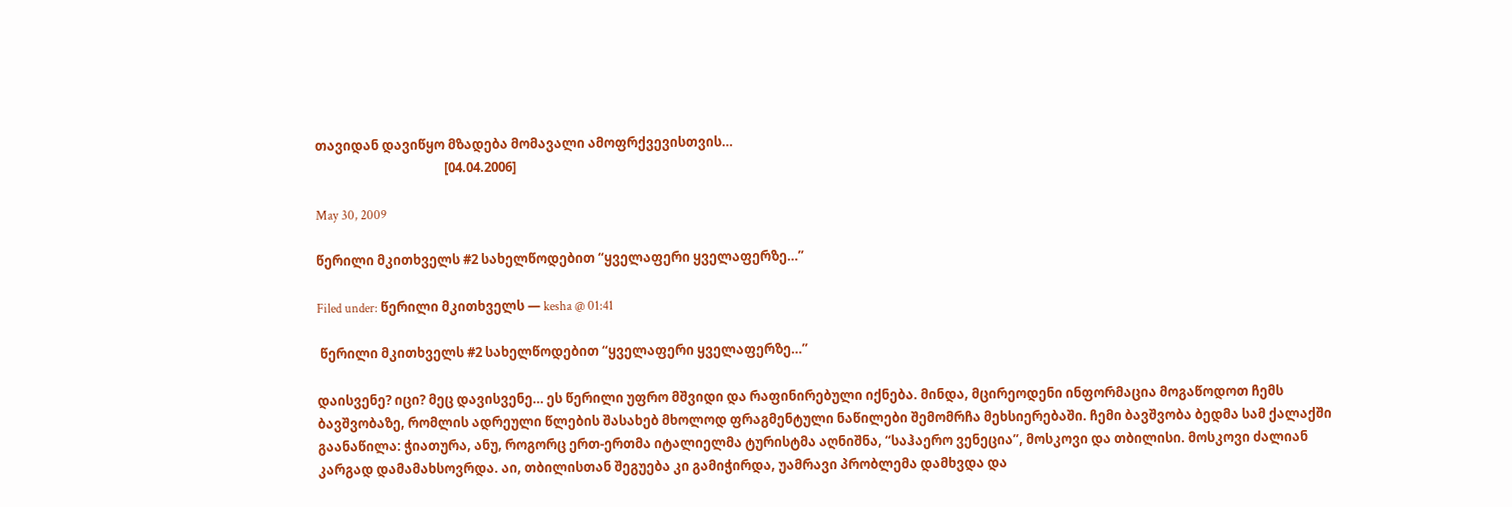თავიდან დავიწყო მზადება მომავალი ამოფრქვევისთვის…
                                           [04.04.2006]

May 30, 2009

წერილი მკითხველს #2 სახელწოდებით “ყველაფერი ყველაფერზე…”

Filed under: წერილი მკითხველს — kesha @ 01:41

 წერილი მკითხველს #2 სახელწოდებით “ყველაფერი ყველაფერზე…”

დაისვენე? იცი? მეც დავისვენე… ეს წერილი უფრო მშვიდი და რაფინირებული იქნება. მინდა, მცირეოდენი ინფორმაცია მოგაწოდოთ ჩემს ბავშვობაზე, რომლის ადრეული წლების შასახებ მხოლოდ ფრაგმენტული ნაწილები შემომრჩა მეხსიერებაში. ჩემი ბავშვობა ბედმა სამ ქალაქში გაანაწილა: ჭიათურა, ანუ, როგორც ერთ-ერთმა იტალიელმა ტურისტმა აღნიშნა, “საჰაერო ვენეცია”, მოსკოვი და თბილისი. მოსკოვი ძალიან კარგად დამამახსოვრდა. აი, თბილისთან შეგუება კი გამიჭირდა, უამრავი პრობლემა დამხვდა და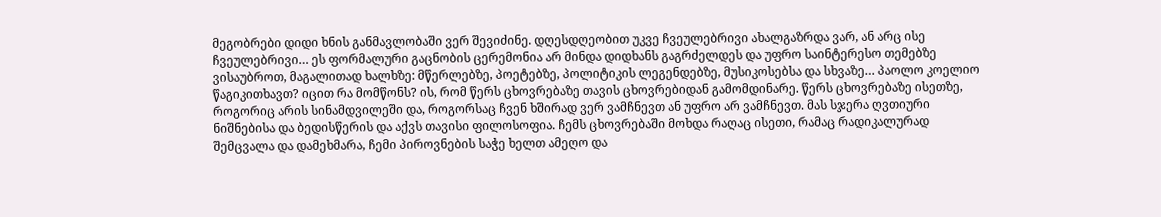მეგობრები დიდი ხნის განმავლობაში ვერ შევიძინე. დღესდღეობით უკვე ჩვეულებრივი ახალგაზრდა ვარ, ან არც ისე ჩვეულებრივი… ეს ფორმალური გაცნობის ცერემონია არ მინდა დიდხანს გაგრძელდეს და უფრო საინტერესო თემებზე ვისაუბროთ, მაგალითად ხალხზე: მწერლებზე, პოეტებზე, პოლიტიკის ლეგენდებზე, მუსიკოსებსა და სხვაზე… პაოლო კოელიო წაგიკითხავთ? იცით რა მომწონს? ის, რომ წერს ცხოვრებაზე თავის ცხოვრებიდან გამომდინარე. წერს ცხოვრებაზე ისეთზე, როგორიც არის სინამდვილეში და, როგორსაც ჩვენ ხშირად ვერ ვამჩნევთ ან უფრო არ ვამჩნევთ. მას სჯერა ღვთიური ნიშნებისა და ბედისწერის და აქვს თავისი ფილოსოფია. ჩემს ცხოვრებაში მოხდა რაღაც ისეთი, რამაც რადიკალურად შემცვალა და დამეხმარა, ჩემი პიროვნების საჭე ხელთ ამეღო და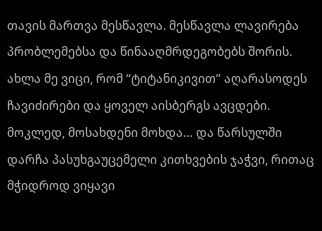თავის მართვა მესწავლა. მესწავლა ლავირება პრობლემებსა და წინააღმრდეგობებს შორის. ახლა მე ვიცი, რომ “ტიტანიკივით” აღარასოდეს ჩავიძირები და ყოველ აისბერგს ავცდები. მოკლედ, მოსახდენი მოხდა… და წარსულში დარჩა პასუხგაუცემელი კითხვების ჯაჭვი, რითაც მჭიდროდ ვიყავი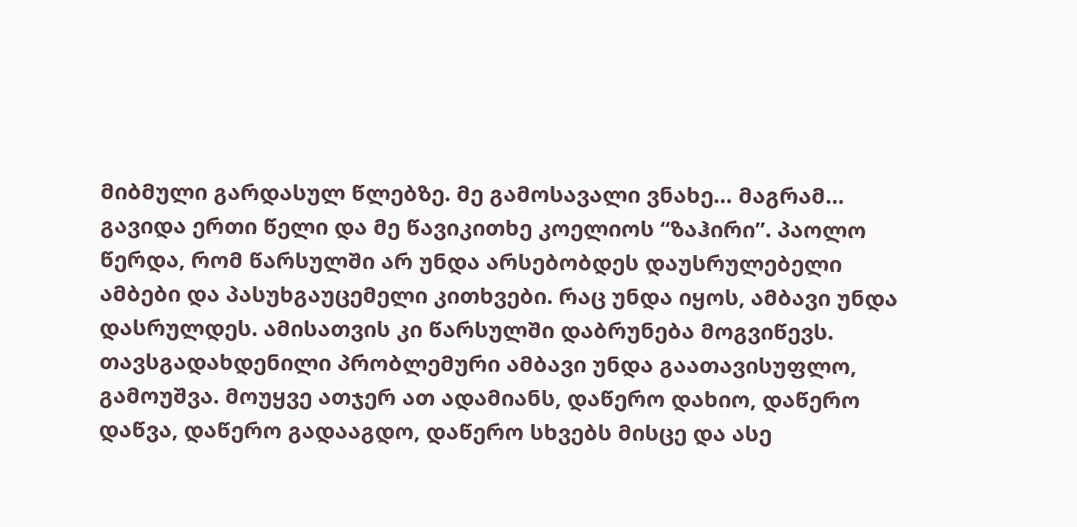მიბმული გარდასულ წლებზე. მე გამოსავალი ვნახე… მაგრამ… გავიდა ერთი წელი და მე წავიკითხე კოელიოს “ზაჰირი”. პაოლო წერდა, რომ წარსულში არ უნდა არსებობდეს დაუსრულებელი ამბები და პასუხგაუცემელი კითხვები. რაც უნდა იყოს, ამბავი უნდა დასრულდეს. ამისათვის კი წარსულში დაბრუნება მოგვიწევს. თავსგადახდენილი პრობლემური ამბავი უნდა გაათავისუფლო, გამოუშვა. მოუყვე ათჯერ ათ ადამიანს, დაწერო დახიო, დაწერო დაწვა, დაწერო გადააგდო, დაწერო სხვებს მისცე და ასე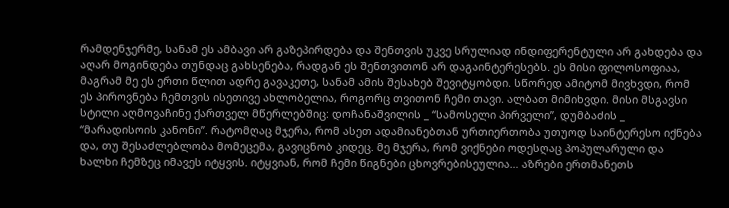რამდენჯერმე, სანამ ეს ამბავი არ გაზეპირდება და შენთვის უკვე სრულიად ინდიფერენტული არ გახდება და აღარ მოგინდება თუნდაც გახსენება, რადგან ეს შენთვითონ არ დაგაინტერესებს. ეს მისი ფილოსოფიაა, მაგრამ მე ეს ერთი წლით ადრე გავაკეთე, სანამ ამის შესახებ შევიტყობდი. სწორედ ამიტომ მივხვდი, რომ ეს პიროვნება ჩემთვის ისეთივე ახლობელია, როგორც თვითონ ჩემი თავი. ალბათ მიმიხვდი. მისი მსგავსი სტილი აღმოვაჩინე ქართველ მწერლებშიც: დოჩანაშვილის _ “სამოსელი პირველი”, დუმბაძის _ “მარადისოის კანონი”. რატომღაც მჯერა, რომ ასეთ ადამიანებთან ურთიერთობა უთუოდ საინტერესო იქნება და, თუ შესაძლებლობა მომეცემა, გავიცნობ კიდეც. მე მჯერა, რომ ვიქნები ოდესღაც პოპულარული და ხალხი ჩემზეც იმავეს იტყვის. იტყვიან, რომ ჩემი წიგნები ცხოვრებისეულია… აზრები ერთმანეთს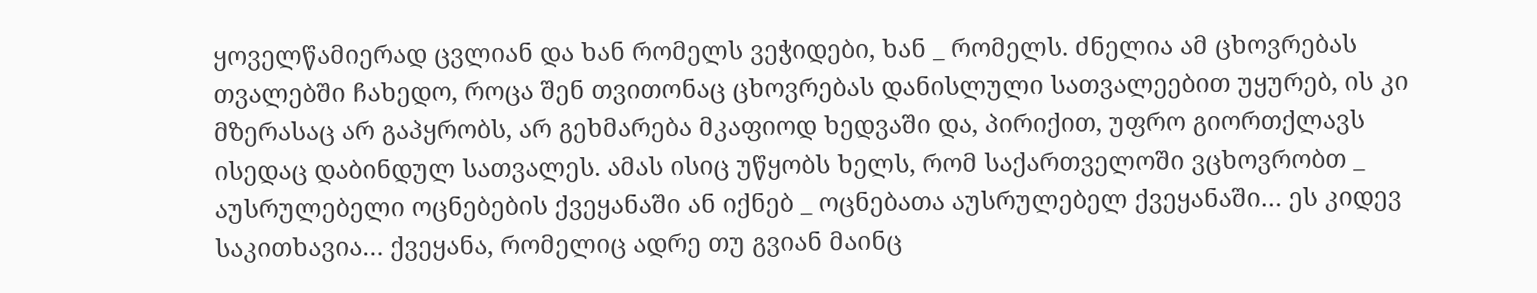ყოველწამიერად ცვლიან და ხან რომელს ვეჭიდები, ხან _ რომელს. ძნელია ამ ცხოვრებას თვალებში ჩახედო, როცა შენ თვითონაც ცხოვრებას დანისლული სათვალეებით უყურებ, ის კი მზერასაც არ გაპყრობს, არ გეხმარება მკაფიოდ ხედვაში და, პირიქით, უფრო გიორთქლავს ისედაც დაბინდულ სათვალეს. ამას ისიც უწყობს ხელს, რომ საქართველოში ვცხოვრობთ _ აუსრულებელი ოცნებების ქვეყანაში ან იქნებ _ ოცნებათა აუსრულებელ ქვეყანაში… ეს კიდევ საკითხავია… ქვეყანა, რომელიც ადრე თუ გვიან მაინც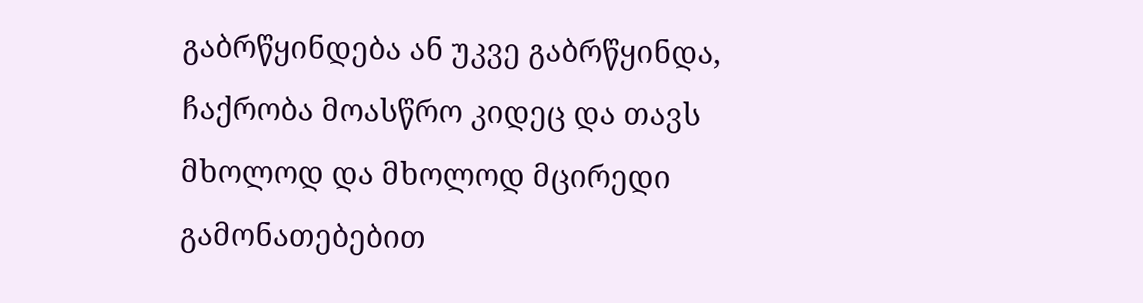გაბრწყინდება ან უკვე გაბრწყინდა, ჩაქრობა მოასწრო კიდეც და თავს მხოლოდ და მხოლოდ მცირედი გამონათებებით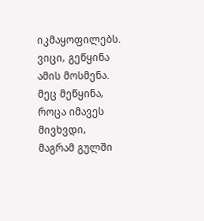იკმაყოფილებს. ვიცი, გეწყინა ამის მოსმენა. მეც მეწყინა, როცა იმავეს მივხვდი, მაგრამ გულში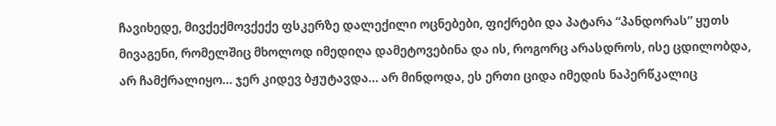ჩავიხედე, მივქექმოვქექე ფსკერზე დალექილი ოცნებები, ფიქრები და პატარა “პანდორას” ყუთს მივაგენი, რომელშიც მხოლოდ იმედიღა დამეტოვებინა და ის, როგორც არასდროს, ისე ცდილობდა, არ ჩამქრალიყო… ჯერ კიდევ ბჟუტავდა… არ მინდოდა, ეს ერთი ციდა იმედის ნაპერწკალიც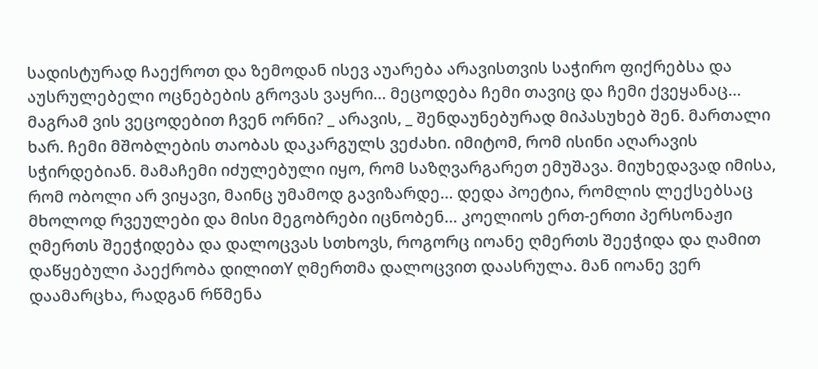სადისტურად ჩაექროთ და ზემოდან ისევ აუარება არავისთვის საჭირო ფიქრებსა და აუსრულებელი ოცნებების გროვას ვაყრი… მეცოდება ჩემი თავიც და ჩემი ქვეყანაც… მაგრამ ვის ვეცოდებით ჩვენ ორნი? _ არავის, _ შენდაუნებურად მიპასუხებ შენ. მართალი ხარ. ჩემი მშობლების თაობას დაკარგულს ვეძახი. იმიტომ, რომ ისინი აღარავის სჭირდებიან. მამაჩემი იძულებული იყო, რომ საზღვარგარეთ ემუშავა. მიუხედავად იმისა, რომ ობოლი არ ვიყავი, მაინც უმამოდ გავიზარდე… დედა პოეტია, რომლის ლექსებსაც მხოლოდ რვეულები და მისი მეგობრები იცნობენ… კოელიოს ერთ-ერთი პერსონაჟი ღმერთს შეეჭიდება და დალოცვას სთხოვს, როგორც იოანე ღმერთს შეეჭიდა და ღამით დაწყებული პაექრობა დილითY ღმერთმა დალოცვით დაასრულა. მან იოანე ვერ დაამარცხა, რადგან რწმენა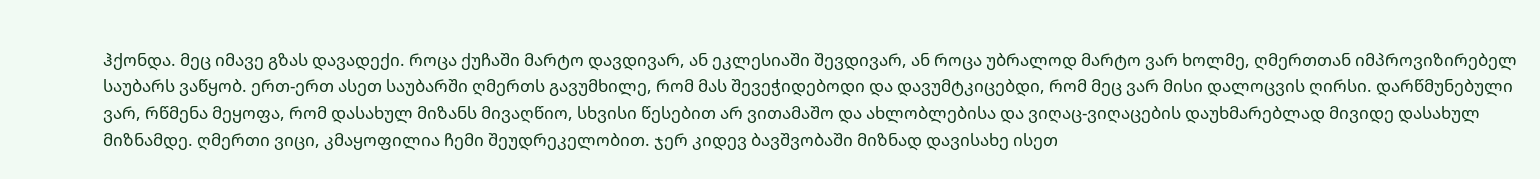ჰქონდა. მეც იმავე გზას დავადექი. როცა ქუჩაში მარტო დავდივარ, ან ეკლესიაში შევდივარ, ან როცა უბრალოდ მარტო ვარ ხოლმე, ღმერთთან იმპროვიზირებელ საუბარს ვაწყობ. ერთ-ერთ ასეთ საუბარში ღმერთს გავუმხილე, რომ მას შევეჭიდებოდი და დავუმტკიცებდი, რომ მეც ვარ მისი დალოცვის ღირსი. დარწმუნებული ვარ, რწმენა მეყოფა, რომ დასახულ მიზანს მივაღწიო, სხვისი წესებით არ ვითამაშო და ახლობლებისა და ვიღაც-ვიღაცების დაუხმარებლად მივიდე დასახულ მიზნამდე. ღმერთი ვიცი, კმაყოფილია ჩემი შეუდრეკელობით. ჯერ კიდევ ბავშვობაში მიზნად დავისახე ისეთ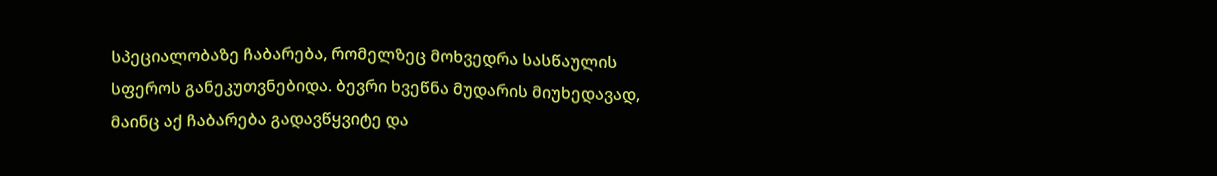სპეციალობაზე ჩაბარება, რომელზეც მოხვედრა სასწაულის სფეროს განეკუთვნებიდა. ბევრი ხვეწნა მუდარის მიუხედავად, მაინც აქ ჩაბარება გადავწყვიტე და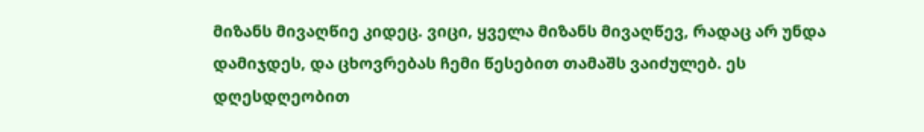მიზანს მივაღწიე კიდეც. ვიცი, ყველა მიზანს მივაღწევ, რადაც არ უნდა დამიჯდეს, და ცხოვრებას ჩემი წესებით თამაშს ვაიძულებ. ეს დღესდღეობით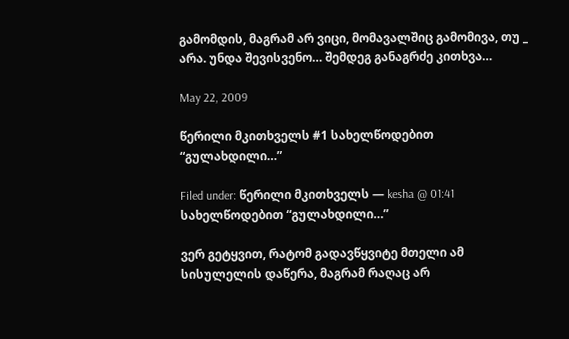გამომდის, მაგრამ არ ვიცი, მომავალშიც გამომივა, თუ _ არა. უნდა შევისვენო… შემდეგ განაგრძე კითხვა…

May 22, 2009

წერილი მკითხველს #1 სახელწოდებით “გულახდილი…”

Filed under: წერილი მკითხველს — kesha @ 01:41
სახელწოდებით “გულახდილი…”

ვერ გეტყვით, რატომ გადავწყვიტე მთელი ამ სისულელის დაწერა, მაგრამ რაღაც არ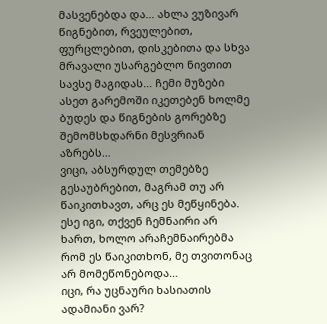მასვენებდა და… ახლა ვუზივარ წიგნებით, რვეულებით, ფურცლებით, დისკებითა და სხვა მრავალი უსარგებლო ნივთით სავსე მაგიდას… ჩემი მუზები ასეთ გარემოში იკეთებენ ხოლმე ბუდეს და წიგნების გორებზე შემომსხდარნი მესვრიან აზრებს…
ვიცი, აბსურდულ თემებზე გესაუბრებით, მაგრამ თუ არ წაიკითხავთ, არც ეს მეწყინება. ესე იგი, თქვენ ჩემნაირი არ ხართ, ხოლო არაჩემნაირებმა რომ ეს წაიკითხონ, მე თვითონაც არ მომეწონებოდა…
იცი, რა უცნაური ხასიათის ადამიანი ვარ?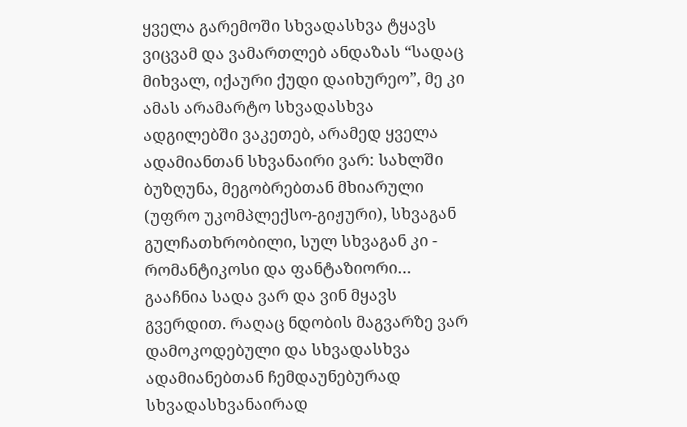ყველა გარემოში სხვადასხვა ტყავს ვიცვამ და ვამართლებ ანდაზას “სადაც მიხვალ, იქაური ქუდი დაიხურეო”, მე კი ამას არამარტო სხვადასხვა ადგილებში ვაკეთებ, არამედ ყველა ადამიანთან სხვანაირი ვარ: სახლში ბუზღუნა, მეგობრებთან მხიარული (უფრო უკომპლექსო-გიჟური), სხვაგან გულჩათხრობილი, სულ სხვაგან კი - რომანტიკოსი და ფანტაზიორი… გააჩნია სადა ვარ და ვინ მყავს გვერდით. რაღაც ნდობის მაგვარზე ვარ დამოკოდებული და სხვადასხვა ადამიანებთან ჩემდაუნებურად სხვადასხვანაირად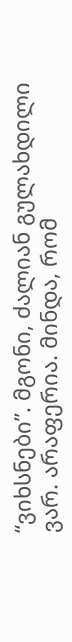“ვიხსნები”. მგონი, ძალიან გულახდილი ვარ. არაფერია. მინდა, რომ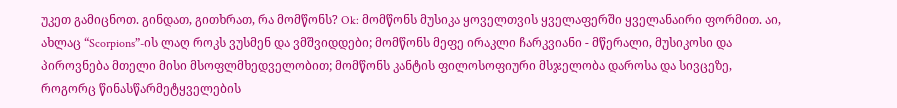უკეთ გამიცნოთ. გინდათ, გითხრათ, რა მომწონს? Ok: მომწონს მუსიკა ყოველთვის ყველაფერში ყველანაირი ფორმით. აი, ახლაც “Scorpions”-ის ლაღ როკს ვუსმენ და ვმშვიდდები; მომწონს მეფე ირაკლი ჩარკვიანი - მწერალი, მუსიკოსი და პიროვნება მთელი მისი მსოფლმხედველობით; მომწონს კანტის ფილოსოფიური მსჯელობა დაროსა და სივცეზე, როგორც წინასწარმეტყველების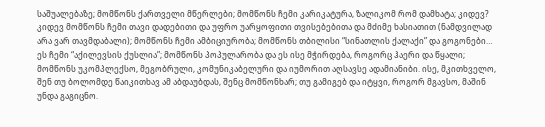საშუალებაზე; მომწონს ქართველი მწერლები; მომწონს ჩემი კარიკატურა, ზალიკომ რომ დამხატა; კიდევ? კიდევ მომწონს ჩემი თავი დადებითი და უფრო უარყოფითი თვისებებითა და მძიმე ხასიათით (ნამდვილად არა ვარ თავმდაბალი); მომწონს ჩემი ამბიციურობა; მომწონს თბილისი “სინათლის ქალაქი” და გოგონები… ეს ჩემი “აქილევსის ქუსლია”; მომწონს პოპულარობა და ეს ისე მჭირდება, როგორც ჰაერი და წყალი; მომწონს უკომპლექსო, მეგობრული, კომუნიკაბელური და იუმორით აღსავსე ადამიანიბი. ისე, მკითხველო, შენ თუ ბოლომდე წაიკითხავ ამ აბდაუბდას, შენც მომწონხარ; თუ გამიგებ და იტყვი, როგორ მგავსო, მაშინ უნდა გაგიცნო.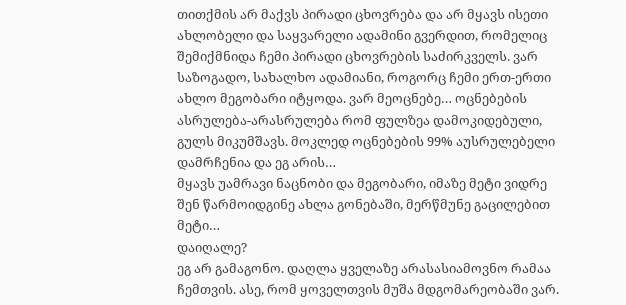თითქმის არ მაქვს პირადი ცხოვრება და არ მყავს ისეთი ახლობელი და საყვარელი ადამინი გვერდით, რომელიც შემიქმნიდა ჩემი პირადი ცხოვრების საძირკველს. ვარ საზოგადო, სახალხო ადამიანი, როგორც ჩემი ერთ-ერთი ახლო მეგობარი იტყოდა. ვარ მეოცნებე… ოცნებების ასრულება-არასრულება რომ ფულზეა დამოკიდებული, გულს მიკუმშავს. მოკლედ ოცნებების 99% აუსრულებელი დამრჩენია და ეგ არის…
მყავს უამრავი ნაცნობი და მეგობარი, იმაზე მეტი ვიდრე შენ წარმოიდგინე ახლა გონებაში, მერწმუნე გაცილებით მეტი…
დაიღალე?
ეგ არ გამაგონო. დაღლა ყველაზე არასასიამოვნო რამაა ჩემთვის. ასე, რომ ყოველთვის მუშა მდგომარეობაში ვარ.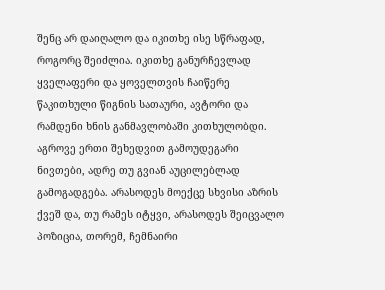შენც არ დაიღალო და იკითხე ისე სწრაფად, როგორც შეიძლია. იკითხე განურჩევლად ყველაფერი და ყოველთვის ჩაიწერე წაკითხული წიგნის სათაური, ავტორი და რამდენი ხნის განმავლობაში კითხულობდი. აგროვე ერთი შეხედვით გამოუდეგარი ნივთები, ადრე თუ გვიან აუცილებლად გამოგადგება. არასოდეს მოექცე სხვისი აზრის ქვეშ და, თუ რამეს იტყვი, არასოდეს შეიცვალო პოზიცია, თორემ, ჩემნაირი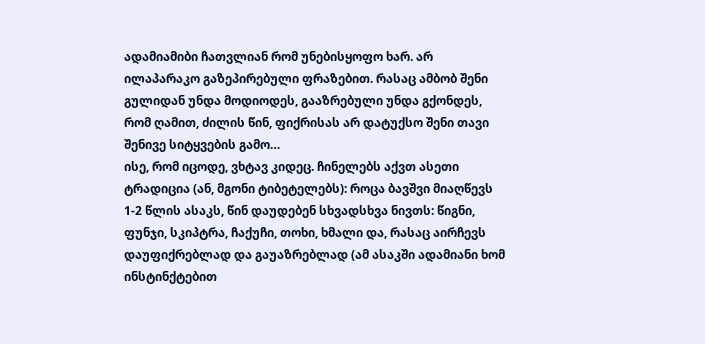ადამიამიბი ჩათვლიან რომ უნებისყოფო ხარ. არ ილაპარაკო გაზეპირებული ფრაზებით. რასაც ამბობ შენი გულიდან უნდა მოდიოდეს, გააზრებული უნდა გქონდეს, რომ ღამით, ძილის წინ, ფიქრისას არ დატუქსო შენი თავი შენივე სიტყვების გამო…
ისე, რომ იცოდე, ვხტავ კიდეც. ჩინელებს აქვთ ასეთი ტრადიცია (ან, მგონი ტიბეტელებს): როცა ბავშვი მიაღწევს 1-2 წლის ასაკს, წინ დაუდებენ სხვადსხვა ნივთს: წიგნი, ფუნჯი, სკიპტრა, ჩაქუჩი, თოხი, ხმალი და, რასაც აირჩევს დაუფიქრებლად და გაუაზრებლად (ამ ასაკში ადამიანი ხომ ინსტინქტებით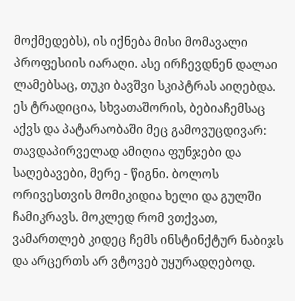მოქმედებს), ის იქნება მისი მომავალი პროფესიის იარაღი. ასე ირჩევდნენ დალაი ლამებსაც, თუკი ბავშვი სკიპტრას აიღებდა. ეს ტრადიცია, სხვათაშორის, ბებიაჩემსაც აქვს და პატარაობაში მეც გამოვუცდივარ: თავდაპირველად ამიღია ფუნჯები და საღებავები, მერე - წიგნი. ბოლოს ორივესთვის მომიკიდია ხელი და გულში ჩამიკრავს. მოკლედ რომ ვთქვათ, ვამართლებ კიდეც ჩემს ინსტინქტურ ნაბიჯს და არცერთს არ ვტოვებ უყურადღებოდ.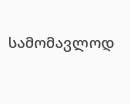სამომავლოდ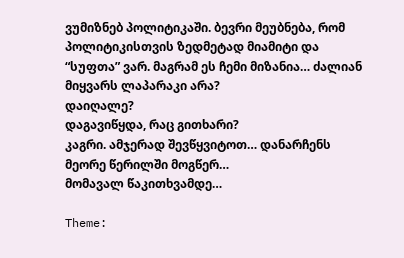ვუმიზნებ პოლიტიკაში. ბევრი მეუბნება, რომ პოლიტიკისთვის ზედმეტად მიამიტი და “სუფთა” ვარ. მაგრამ ეს ჩემი მიზანია… ძალიან მიყვარს ლაპარაკი არა?
დაიღალე?
დაგავიწყდა, რაც გითხარი?
კაგრი. ამჯერად შევწყვიტოთ… დანარჩენს მეორე წერილში მოგწერ…
მომავალ წაკითხვამდე…

Theme: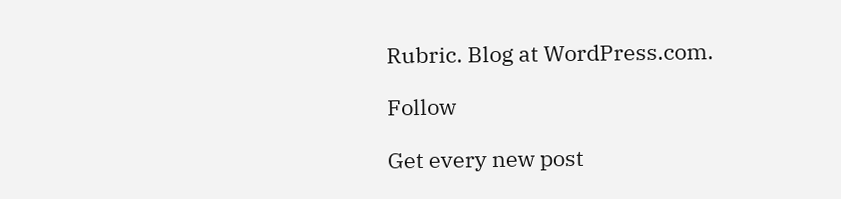Rubric. Blog at WordPress.com.

Follow

Get every new post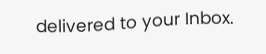delivered to your Inbox.